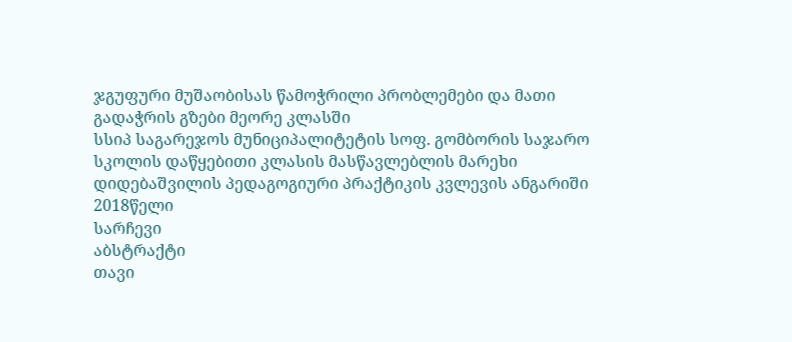ჯგუფური მუშაობისას წამოჭრილი პრობლემები და მათი გადაჭრის გზები მეორე კლასში
სსიპ საგარეჯოს მუნიციპალიტეტის სოფ. გომბორის საჯარო სკოლის დაწყებითი კლასის მასწავლებლის მარეხი დიდებაშვილის პედაგოგიური პრაქტიკის კვლევის ანგარიში
2018წელი
სარჩევი
აბსტრაქტი
თავი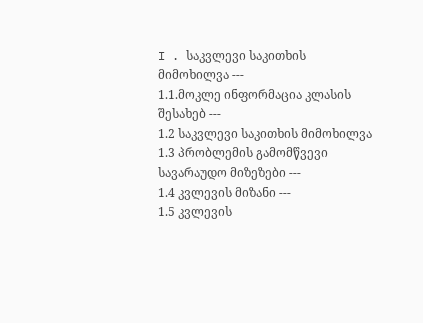I . საკვლევი საკითხის მიმოხილვა ---
1.1.მოკლე ინფორმაცია კლასის შესახებ ---
1.2 საკვლევი საკითხის მიმოხილვა
1.3 პრობლემის გამომწვევი სავარაუდო მიზეზები ---
1.4 კვლევის მიზანი ---
1.5 კვლევის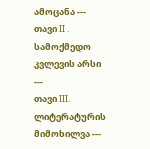ამოცანა ---
თავი II . სამოქმედო კვლევის არსი ---
თავი III. ლიტერატურის მიმოხილვა ---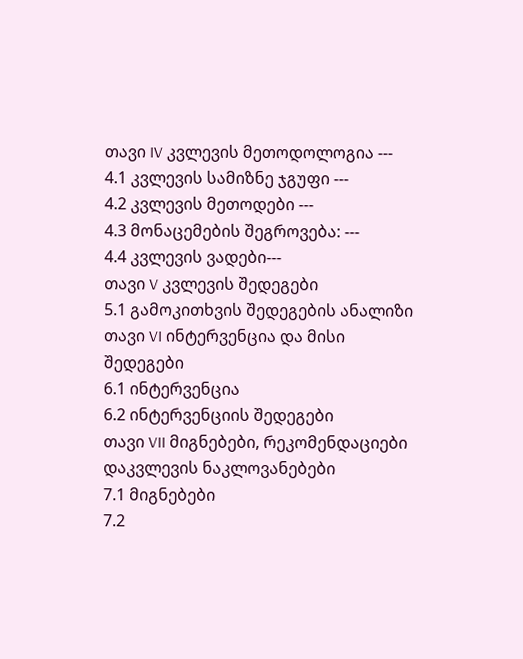თავი IV კვლევის მეთოდოლოგია ---
4.1 კვლევის სამიზნე ჯგუფი ---
4.2 კვლევის მეთოდები ---
4.3 მონაცემების შეგროვება: ---
4.4 კვლევის ვადები---
თავი V კვლევის შედეგები
5.1 გამოკითხვის შედეგების ანალიზი
თავი VI ინტერვენცია და მისი შედეგები
6.1 ინტერვენცია
6.2 ინტერვენციის შედეგები
თავი VII მიგნებები, რეკომენდაციები დაკვლევის ნაკლოვანებები
7.1 მიგნებები
7.2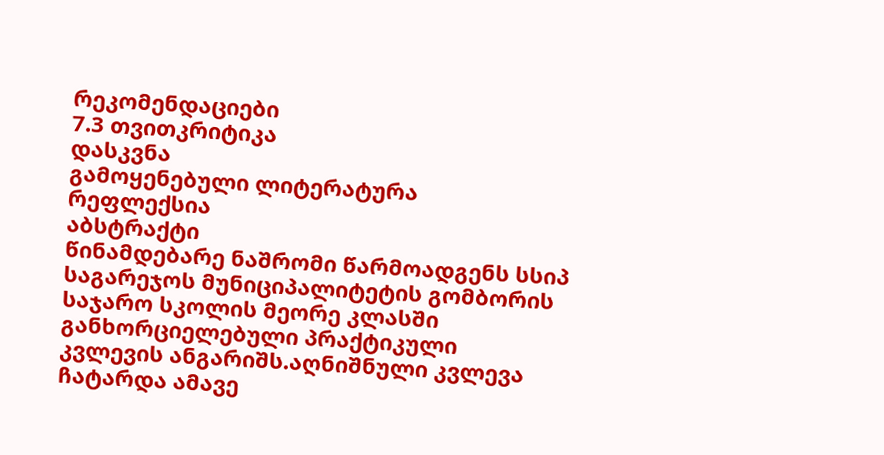რეკომენდაციები
7.3 თვითკრიტიკა
დასკვნა
გამოყენებული ლიტერატურა
რეფლექსია
აბსტრაქტი
წინამდებარე ნაშრომი წარმოადგენს სსიპ საგარეჯოს მუნიციპალიტეტის გომბორის საჯარო სკოლის მეორე კლასში განხორციელებული პრაქტიკული კვლევის ანგარიშს.აღნიშნული კვლევა ჩატარდა ამავე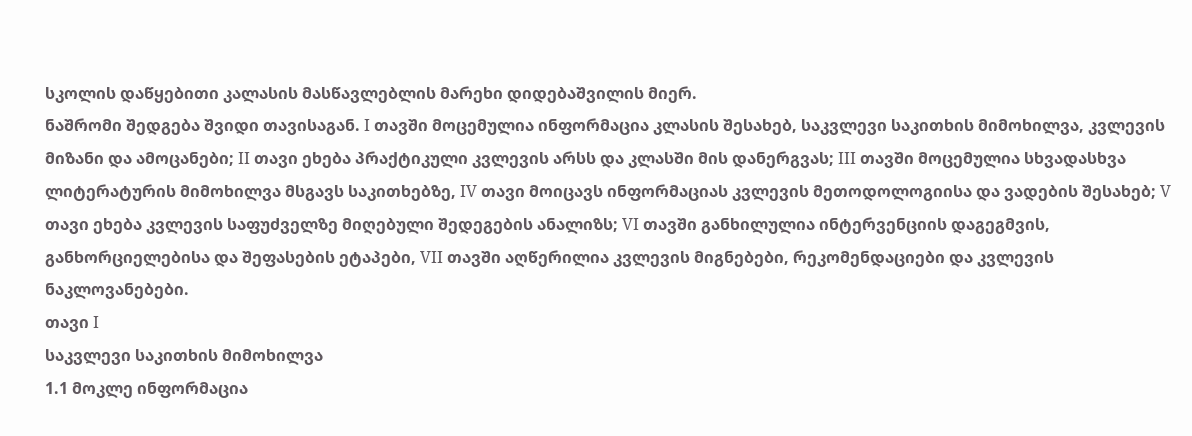სკოლის დაწყებითი კალასის მასწავლებლის მარეხი დიდებაშვილის მიერ.
ნაშრომი შედგება შვიდი თავისაგან. I თავში მოცემულია ინფორმაცია კლასის შესახებ, საკვლევი საკითხის მიმოხილვა, კვლევის მიზანი და ამოცანები; II თავი ეხება პრაქტიკული კვლევის არსს და კლასში მის დანერგვას; III თავში მოცემულია სხვადასხვა ლიტერატურის მიმოხილვა მსგავს საკითხებზე, IV თავი მოიცავს ინფორმაციას კვლევის მეთოდოლოგიისა და ვადების შესახებ; V თავი ეხება კვლევის საფუძველზე მიღებული შედეგების ანალიზს; VI თავში განხილულია ინტერვენციის დაგეგმვის, განხორციელებისა და შეფასების ეტაპები, VII თავში აღწერილია კვლევის მიგნებები, რეკომენდაციები და კვლევის ნაკლოვანებები.
თავი I
საკვლევი საკითხის მიმოხილვა
1.1 მოკლე ინფორმაცია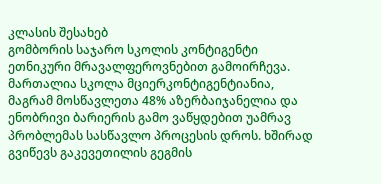კლასის შესახებ
გომბორის საჯარო სკოლის კონტიგენტი ეთნიკური მრავალფეროვნებით გამოირჩევა. მართალია სკოლა მციერკონტიგენტიანია, მაგრამ მოსწავლეთა 48% აზერბაიჯანელია და ენობრივი ბარიერის გამო ვაწყდებით უამრავ პრობლემას სასწავლო პროცესის დროს. ხშირად გვიწევს გაკევეთილის გეგმის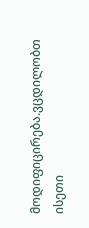მოდიფიცირება.ვცდილობთ ისეთი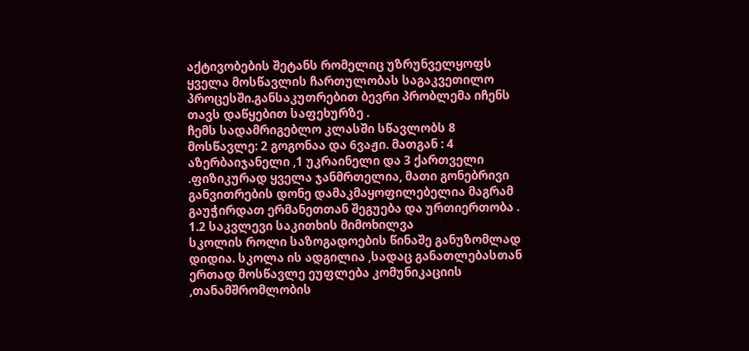აქტივობების შეტანს რომელიც უზრუნველყოფს ყველა მოსწავლის ჩართულობას საგაკვეთილო პროცესში.განსაკუთრებით ბევრი პრობლემა იჩენს თავს დაწყებით საფეხურზე .
ჩემს სადამრიგებლო კლასში სწავლობს 8 მოსწავლე: 2 გოგონაა და 6ვაჟი. მათგან : 4 აზერბაიჯანელი ,1 უკრაინელი და 3 ქართველი .ფიზიკურად ყველა ჯანმრთელია, მათი გონებრივი განვითრების დონე დამაკმაყოფილებელია მაგრამ გაუჭირდათ ერმანეთთან შეგუება და ურთიერთობა .
1.2 საკვლევი საკითხის მიმოხილვა
სკოლის როლი საზოგადოების წინაშე განუზომლად დიდია. სკოლა ის ადგილია ,სადაც განათლებასთან ერთად მოსწავლე ეუფლება კომუნიკაციის ,თანამშრომლობის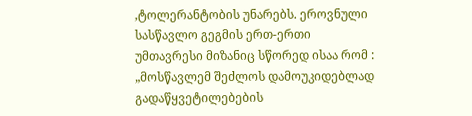,ტოლერანტობის უნარებს. ეროვნული სასწავლო გეგმის ერთ-ერთი უმთავრესი მიზანიც სწორედ ისაა რომ : „მოსწავლემ შეძლოს დამოუკიდებლად გადაწყვეტილებების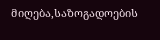მიღება,საზოგადოების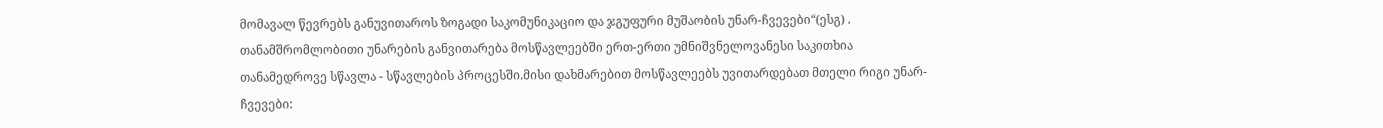მომავალ წევრებს განუვითაროს ზოგადი საკომუნიკაციო და ჯგუფური მუშაობის უნარ-ჩვევები“(ესგ) .
თანამშრომლობითი უნარების განვითარება მოსწავლეებში ერთ-ერთი უმნიშვნელოვანესი საკითხია თანამედროვე სწავლა - სწავლების პროცესში.მისი დახმარებით მოსწავლეებს უვითარდებათ მთელი რიგი უნარ-ჩვევები: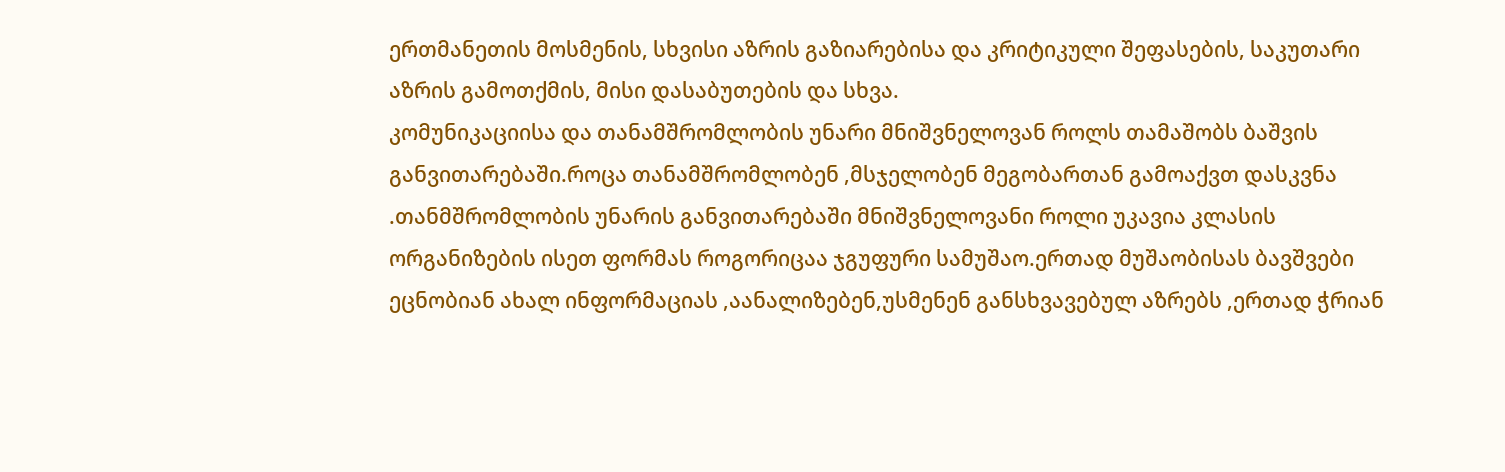ერთმანეთის მოსმენის, სხვისი აზრის გაზიარებისა და კრიტიკული შეფასების, საკუთარი აზრის გამოთქმის, მისი დასაბუთების და სხვა.
კომუნიკაციისა და თანამშრომლობის უნარი მნიშვნელოვან როლს თამაშობს ბაშვის განვითარებაში.როცა თანამშრომლობენ ,მსჯელობენ მეგობართან გამოაქვთ დასკვნა .თანმშრომლობის უნარის განვითარებაში მნიშვნელოვანი როლი უკავია კლასის ორგანიზების ისეთ ფორმას როგორიცაა ჯგუფური სამუშაო.ერთად მუშაობისას ბავშვები ეცნობიან ახალ ინფორმაციას ,აანალიზებენ,უსმენენ განსხვავებულ აზრებს ,ერთად ჭრიან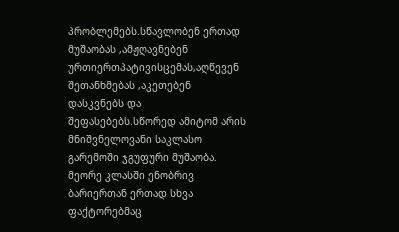პრობლემებს.სწავლობენ ერთად მუშაობას ,ამჟღავნებენ ურთიერთპატივისცემას,აღწევენ შეთანხმებას ,აკეთებენ დასკვნებს და შეფასებებს.სწორედ ამიტომ არის მნიშვნელოვანი საკლასო გარემოში ჯგუფური მუშაობა.
მეორე კლასში ენობრივ ბარიერთან ერთად სხვა ფაქტორებმაც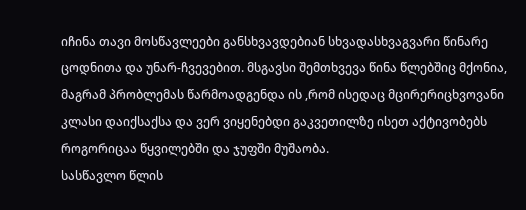იჩინა თავი მოსწავლეები განსხვავდებიან სხვადასხვაგვარი წინარე ცოდნითა და უნარ-ჩვევებით. მსგავსი შემთხვევა წინა წლებშიც მქონია, მაგრამ პრობლემას წარმოადგენდა ის ,რომ ისედაც მცირერიცხვოვანი კლასი დაიქსაქსა და ვერ ვიყენებდი გაკვეთილზე ისეთ აქტივობებს როგორიცაა წყვილებში და ჯუფში მუშაობა.
სასწავლო წლის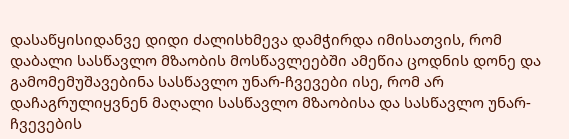დასაწყისიდანვე დიდი ძალისხმევა დამჭირდა იმისათვის, რომ დაბალი სასწავლო მზაობის მოსწავლეებში ამეწია ცოდნის დონე და გამომემუშავებინა სასწავლო უნარ-ჩვევები ისე, რომ არ დაჩაგრულიყვნენ მაღალი სასწავლო მზაობისა და სასწავლო უნარ-ჩვევების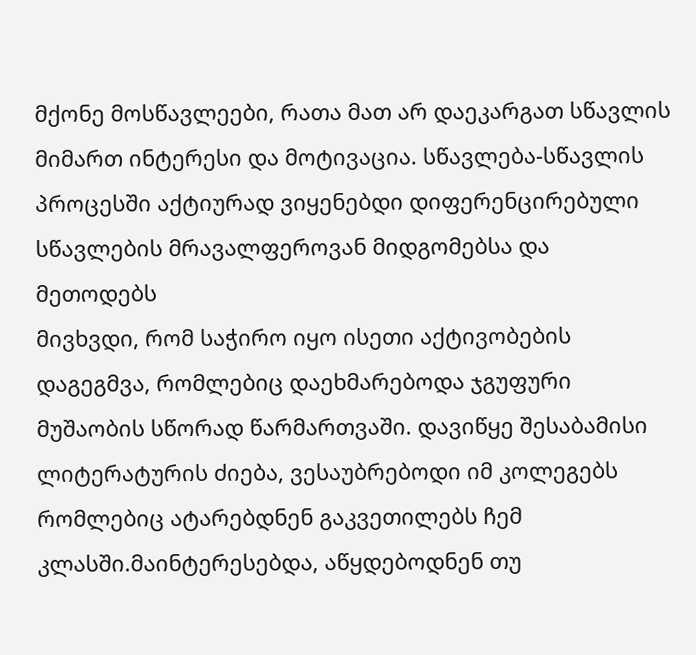მქონე მოსწავლეები, რათა მათ არ დაეკარგათ სწავლის მიმართ ინტერესი და მოტივაცია. სწავლება-სწავლის პროცესში აქტიურად ვიყენებდი დიფერენცირებული სწავლების მრავალფეროვან მიდგომებსა და მეთოდებს
მივხვდი, რომ საჭირო იყო ისეთი აქტივობების დაგეგმვა, რომლებიც დაეხმარებოდა ჯგუფური მუშაობის სწორად წარმართვაში. დავიწყე შესაბამისი ლიტერატურის ძიება, ვესაუბრებოდი იმ კოლეგებს რომლებიც ატარებდნენ გაკვეთილებს ჩემ კლასში.მაინტერესებდა, აწყდებოდნენ თუ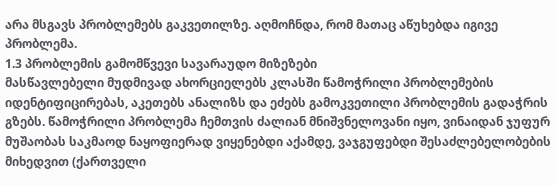არა მსგავს პრობლემებს გაკვეთილზე. აღმოჩნდა, რომ მათაც აწუხებდა იგივე პრობლემა.
1.3 პრობლემის გამომწვევი სავარაუდო მიზეზები
მასწავლებელი მუდმივად ახორციელებს კლასში წამოჭრილი პრობლემების იდენტიფიცირებას, აკეთებს ანალიზს და ეძებს გამოკვეთილი პრობლემის გადაჭრის გზებს. წამოჭრილი პრობლემა ჩემთვის ძალიან მნიშვნელოვანი იყო, ვინაიდან ჯუფურ მუშაობას საკმაოდ ნაყოფიერად ვიყენებდი აქამდე, ვაჯგუფებდი შესაძლებელობების მიხედვით (ქართველი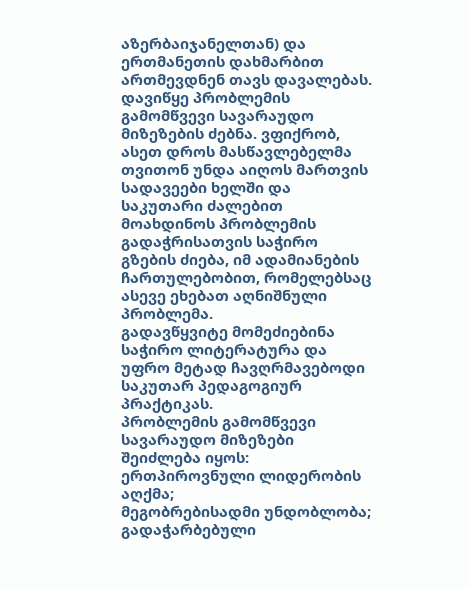აზერბაიჯანელთან) და ერთმანეთის დახმარბით ართმევდნენ თავს დავალებას.
დავიწყე პრობლემის გამომწვევი სავარაუდო მიზეზების ძებნა. ვფიქრობ, ასეთ დროს მასწავლებელმა თვითონ უნდა აიღოს მართვის სადავეები ხელში და საკუთარი ძალებით მოახდინოს პრობლემის გადაჭრისათვის საჭირო გზების ძიება, იმ ადამიანების ჩართულებობით, რომელებსაც ასევე ეხებათ აღნიშნული პრობლემა.
გადავწყვიტე მომეძიებინა საჭირო ლიტერატურა და უფრო მეტად ჩავღრმავებოდი საკუთარ პედაგოგიურ პრაქტიკას.
პრობლემის გამომწვევი სავარაუდო მიზეზები შეიძლება იყოს:
ერთპიროვნული ლიდერობის აღქმა;
მეგობრებისადმი უნდობლობა;
გადაჭარბებული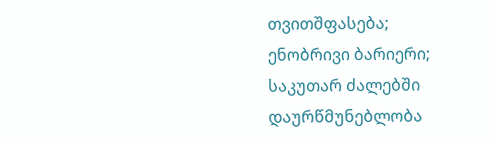თვითშფასება;
ენობრივი ბარიერი;
საკუთარ ძალებში დაურწმუნებლობა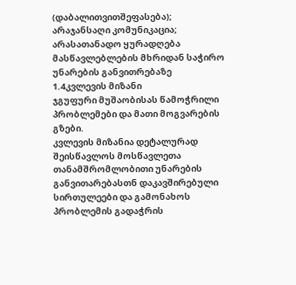(დაბალითვითშეფასება);
არაჯანსაღი კომუნიკაცია;
არასათანადო ყურადღება მასწავლებლების მხრიდან საჭირო უნარების განვითრებაზე
1.4კვლევის მიზანი
ჯგუფური მუშაობისას წამოჭრილი პრობლემები და მათი მოგვარების გზები.
კვლევის მიზანია დეტალურად შეისწავლოს მოსწავლეთა თანამშრომლობითი უნარების განვითარებასთნ დაკავშირებული სირთულეები და გამონახოს პრობლემის გადაჭრის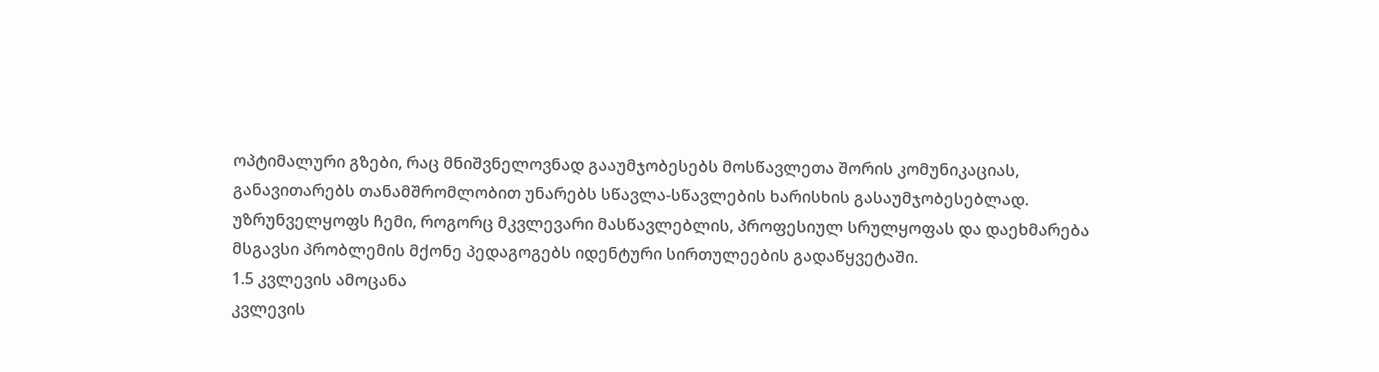ოპტიმალური გზები, რაც მნიშვნელოვნად გააუმჯობესებს მოსწავლეთა შორის კომუნიკაციას, განავითარებს თანამშრომლობით უნარებს სწავლა-სწავლების ხარისხის გასაუმჯობესებლად. უზრუნველყოფს ჩემი, როგორც მკვლევარი მასწავლებლის, პროფესიულ სრულყოფას და დაეხმარება მსგავსი პრობლემის მქონე პედაგოგებს იდენტური სირთულეების გადაწყვეტაში.
1.5 კვლევის ამოცანა
კვლევის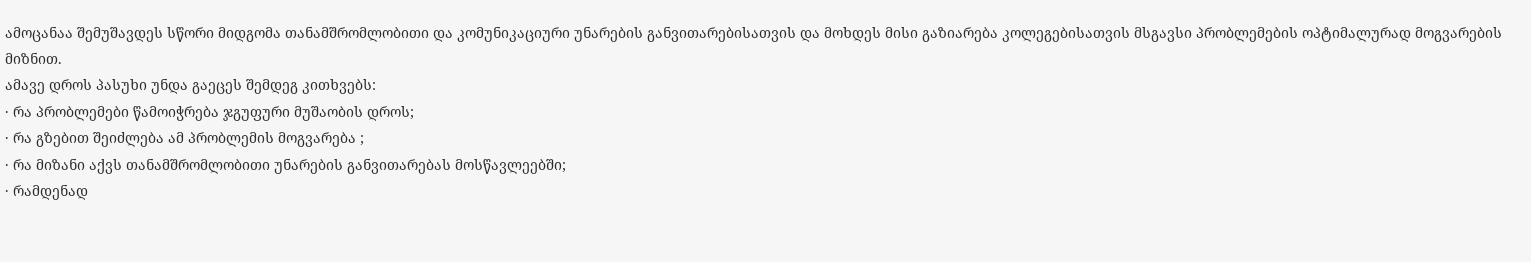ამოცანაა შემუშავდეს სწორი მიდგომა თანამშრომლობითი და კომუნიკაციური უნარების განვითარებისათვის და მოხდეს მისი გაზიარება კოლეგებისათვის მსგავსი პრობლემების ოპტიმალურად მოგვარების მიზნით.
ამავე დროს პასუხი უნდა გაეცეს შემდეგ კითხვებს:
· რა პრობლემები წამოიჭრება ჯგუფური მუშაობის დროს;
· რა გზებით შეიძლება ამ პრობლემის მოგვარება ;
· რა მიზანი აქვს თანამშრომლობითი უნარების განვითარებას მოსწავლეებში;
· რამდენად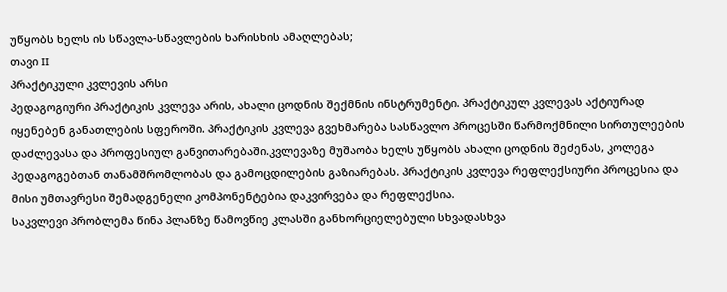უწყობს ხელს ის სწავლა-სწავლების ხარისხის ამაღლებას;
თავი II
პრაქტიკული კვლევის არსი
პედაგოგიური პრაქტიკის კვლევა არის, ახალი ცოდნის შექმნის ინსტრუმენტი. პრაქტიკულ კვლევას აქტიურად იყენებენ განათლების სფეროში. პრაქტიკის კვლევა გვეხმარება სასწავლო პროცესში წარმოქმნილი სირთულეების დაძლევასა და პროფესიულ განვითარებაში.კვლევაზე მუშაობა ხელს უწყობს ახალი ცოდნის შეძენას, კოლეგა პედაგოგებთან თანამშრომლობას და გამოცდილების გაზიარებას. პრაქტიკის კვლევა რეფლექსიური პროცესია და მისი უმთავრესი შემადგენელი კომპონენტებია დაკვირვება და რეფლექსია.
საკვლევი პრობლემა წინა პლანზე წამოვწიე კლასში განხორციელებული სხვადასხვა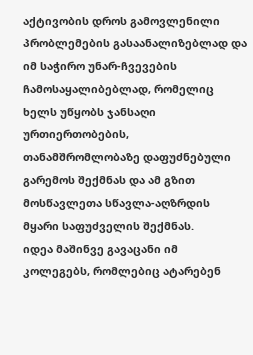აქტივობის დროს გამოვლენილი პრობლემების გასაანალიზებლად და იმ საჭირო უნარ-ჩვევების ჩამოსაყალიბებლად, რომელიც ხელს უწყობს ჯანსაღი ურთიერთობების, თანამშრომლობაზე დაფუძნებული გარემოს შექმნას და ამ გზით მოსწავლეთა სწავლა-აღზრდის მყარი საფუძველის შექმნას.
იდეა მაშინვე გავაცანი იმ კოლეგებს, რომლებიც ატარებენ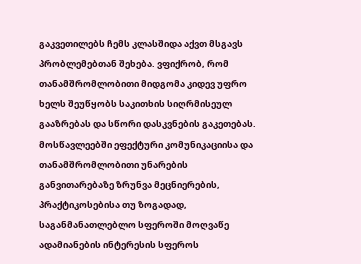გაკვეთილებს ჩემს კლასშიდა აქვთ მსგავს პრობლემებთან შეხება. ვფიქრობ, რომ თანამშრომლობითი მიდგომა კიდევ უფრო ხელს შეუწყობს საკითხის სიღრმისეულ გააზრებას და სწორი დასკვნების გაკეთებას.
მოსწავლეებში ეფექტური კომუნიკაციისა და თანამშრომლობითი უნარების განვითარებაზე ზრუნვა მეცნიერების, პრაქტიკოსებისა თუ ზოგადად, საგანმანათლებლო სფეროში მოღვაწე ადამიანების ინტერესის სფეროს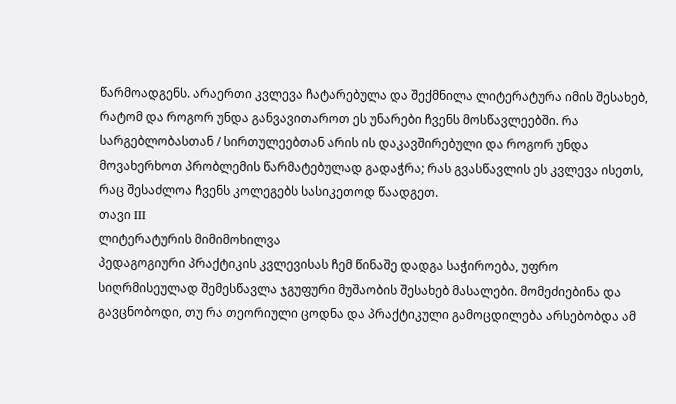წარმოადგენს. არაერთი კვლევა ჩატარებულა და შექმნილა ლიტერატურა იმის შესახებ, რატომ და როგორ უნდა განვავითაროთ ეს უნარები ჩვენს მოსწავლეებში. რა სარგებლობასთან / სირთულეებთან არის ის დაკავშირებული და როგორ უნდა მოვახერხოთ პრობლემის წარმატებულად გადაჭრა; რას გვასწავლის ეს კვლევა ისეთს, რაც შესაძლოა ჩვენს კოლეგებს სასიკეთოდ წაადგეთ.
თავი III
ლიტერატურის მიმიმოხილვა
პედაგოგიური პრაქტიკის კვლევისას ჩემ წინაშე დადგა საჭიროება, უფრო სიღრმისეულად შემესწავლა ჯგუფური მუშაობის შესახებ მასალები. მომეძიებინა და გავცნობოდი, თუ რა თეორიული ცოდნა და პრაქტიკული გამოცდილება არსებობდა ამ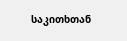საკითხთან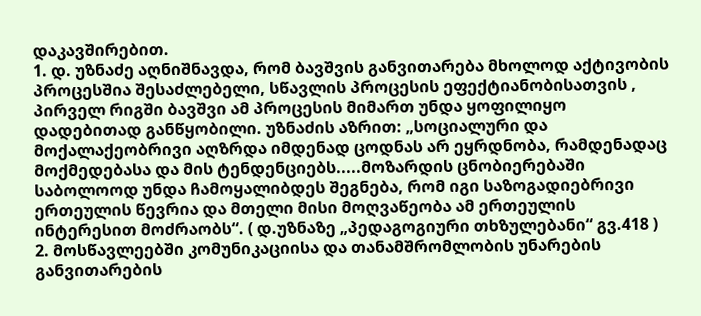დაკავშირებით.
1. დ. უზნაძე აღნიშნავდა, რომ ბავშვის განვითარება მხოლოდ აქტივობის პროცესშია შესაძლებელი, სწავლის პროცესის ეფექტიანობისათვის , პირველ რიგში ბავშვი ამ პროცესის მიმართ უნდა ყოფილიყო დადებითად განწყობილი. უზნაძის აზრით: „სოციალური და მოქალაქეობრივი აღზრდა იმდენად ცოდნას არ ეყრდნობა, რამდენადაც მოქმედებასა და მის ტენდენციებს.....მოზარდის ცნობიერებაში საბოლოოდ უნდა ჩამოყალიბდეს შეგნება, რომ იგი საზოგადიებრივი ერთეულის წევრია და მთელი მისი მოღვაწეობა ამ ერთეულის ინტერესით მოძრაობს“. ( დ.უზნაზე „პედაგოგიური თხზულებანი“ გვ.418 )
2. მოსწავლეებში კომუნიკაციისა და თანამშრომლობის უნარების განვითარების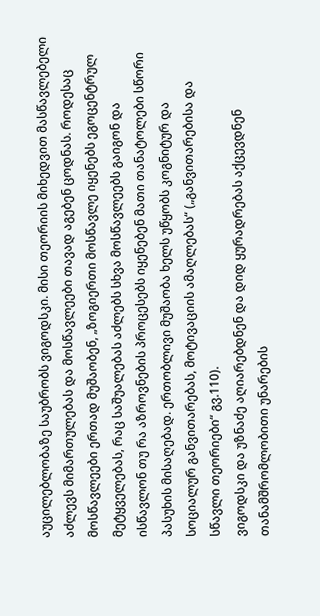აუცილებლობაზე საუბრობს ვიგოდსკი. მისი თეორიის მიხედვით მასწავლებელი აძლევს მიმართულებას და მოსწავლეები თავად აგებენ ცოდნას. როდესაც მოსწავლეები ერთად მუშაობენ, „ზოგიერთი მოსწავლე იყენებს ეგოცენტრულ მეტყველებას, რაც საშუალებას აძლებს სხვა მოსწავლეებს გაიგონ და ისწავლონ თუ რა აზროვნების პროცესებს იყენებენ მათი თანატოლები სწორი პასუხის მისაღებად. ერთობლივი მუშაობა ხელს უწყობს კოგნიტურ და სოციალურ განვითარებას, მოტივაციის ამაღლებას“ („განვითარებისა და სწავლი თეორიები“ გვ.110).
ვიგოდსკი და უზნაძე აღიარებდნენ და დიდ ყურადრებას აქცევდნენ თანამშრომლობითი უნარების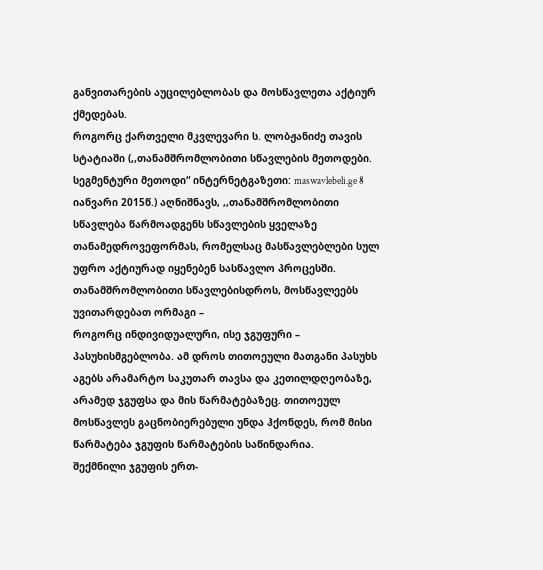განვითარების აუცილებლობას და მოსწავლეთა აქტიურ ქმედებას.
როგორც ქართველი მკვლევარი ს. ლობჟანიძე თავის სტატიაში (,,თანამშრომლობითი სწავლების მეთოდები. სეგმენტური მეთოდი“ ინტერნეტგაზეთი: maswavlebeli.ge 8 იანვარი 2015წ.) აღნიშნავს, ,,თანამშრომლობითი სწავლება წარმოადგენს სწავლების ყველაზე თანამედროვეფორმას, რომელსაც მასწავლებლები სულ უფრო აქტიურად იყენებენ სასწავლო პროცესში.
თანამშრომლობითი სწავლებისდროს, მოსწავლეებს უვითარდებათ ორმაგი –
როგორც ინდივიდუალური, ისე ჯგუფური – პასუხისმგებლობა. ამ დროს თითოეული მათგანი პასუხს აგებს არამარტო საკუთარ თავსა და კეთილდღეობაზე, არამედ ჯგუფსა და მის წარმატებაზეც. თითოეულ მოსწავლეს გაცნობიერებული უნდა ჰქონდეს, რომ მისი წარმატება ჯგუფის წარმატების საწინდარია.
შექმნილი ჯგუფის ერთ-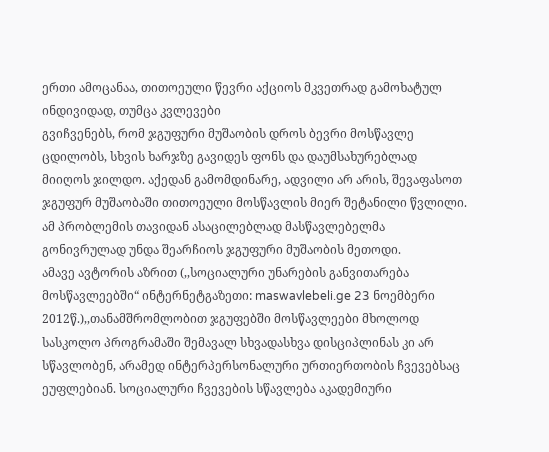ერთი ამოცანაა, თითოეული წევრი აქციოს მკვეთრად გამოხატულ ინდივიდად, თუმცა კვლევები
გვიჩვენებს, რომ ჯგუფური მუშაობის დროს ბევრი მოსწავლე ცდილობს, სხვის ხარჯზე გავიდეს ფონს და დაუმსახურებლად მიიღოს ჯილდო. აქედან გამომდინარე, ადვილი არ არის, შევაფასოთ ჯგუფურ მუშაობაში თითოეული მოსწავლის მიერ შეტანილი წვლილი. ამ პრობლემის თავიდან ასაცილებლად მასწავლებელმა გონივრულად უნდა შეარჩიოს ჯგუფური მუშაობის მეთოდი.
ამავე ავტორის აზრით (,,სოციალური უნარების განვითარება მოსწავლეებში“ ინტერნეტგაზეთი: maswavlebeli.ge 23 ნოემბერი 2012წ.),,თანამშრომლობით ჯგუფებში მოსწავლეები მხოლოდ სასკოლო პროგრამაში შემავალ სხვადასხვა დისციპლინას კი არ სწავლობენ, არამედ ინტერპერსონალური ურთიერთობის ჩვევებსაც ეუფლებიან. სოციალური ჩვევების სწავლება აკადემიური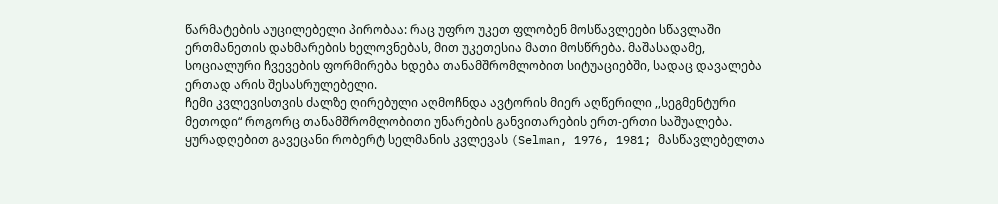წარმატების აუცილებელი პირობაა: რაც უფრო უკეთ ფლობენ მოსწავლეები სწავლაში ერთმანეთის დახმარების ხელოვნებას, მით უკეთესია მათი მოსწრება. მაშასადამე, სოციალური ჩვევების ფორმირება ხდება თანამშრომლობით სიტუაციებში, სადაც დავალება ერთად არის შესასრულებელი.
ჩემი კვლევისთვის ძალზე ღირებული აღმოჩნდა ავტორის მიერ აღწერილი ,,სეგმენტური მეთოდი“ როგორც თანამშრომლობითი უნარების განვითარების ერთ-ერთი საშუალება.
ყურადღებით გავეცანი რობერტ სელმანის კვლევას (Selman, 1976, 1981; მასწავლებელთა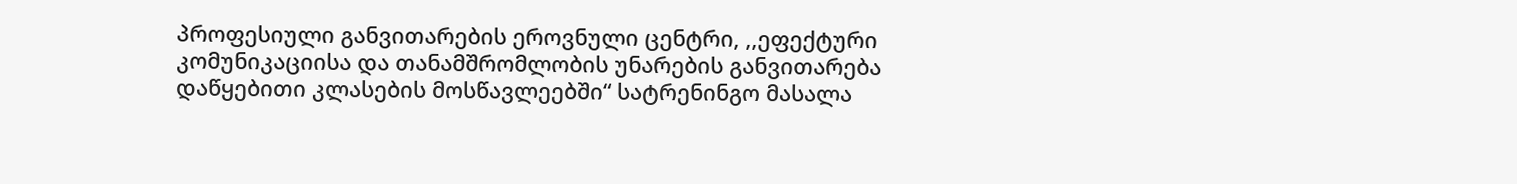პროფესიული განვითარების ეროვნული ცენტრი, ,,ეფექტური კომუნიკაციისა და თანამშრომლობის უნარების განვითარება დაწყებითი კლასების მოსწავლეებში“ სატრენინგო მასალა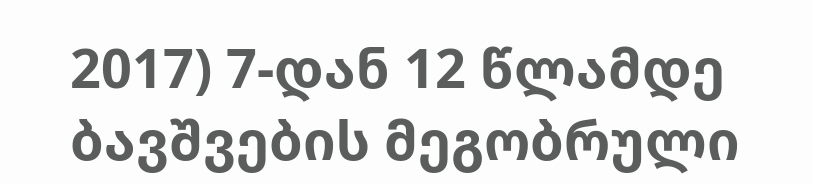2017) 7-დან 12 წლამდე ბავშვების მეგობრული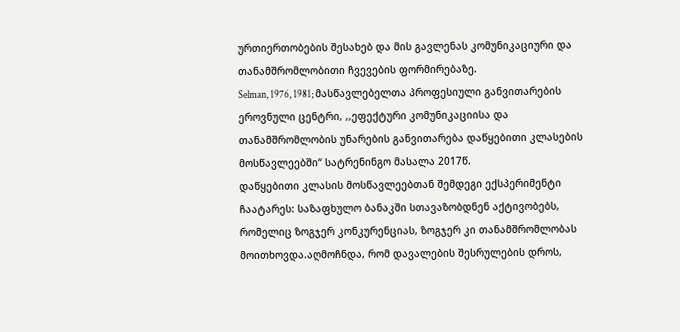ურთიერთობების შესახებ და მის გავლენას კომუნიკაციური და თანამშრომლობითი ჩვევების ფორმირებაზე.
Selman, 1976, 1981; მასწავლებელთა პროფესიული განვითარების ეროვნული ცენტრი, ,,ეფექტური კომუნიკაციისა და თანამშრომლობის უნარების განვითარება დაწყებითი კლასების მოსწავლეებში“ სატრენინგო მასალა 2017წ.
დაწყებითი კლასის მოსწავლეებთან შემდეგი ექსპერიმენტი ჩაატარეს: საზაფხულო ბანაკში სთავაზობდნენ აქტივობებს, რომელიც ზოგჯერ კონკურენციას, ზოგჯერ კი თანამშრომლობას მოითხოვდა.აღმოჩნდა, რომ დავალების შესრულების დროს,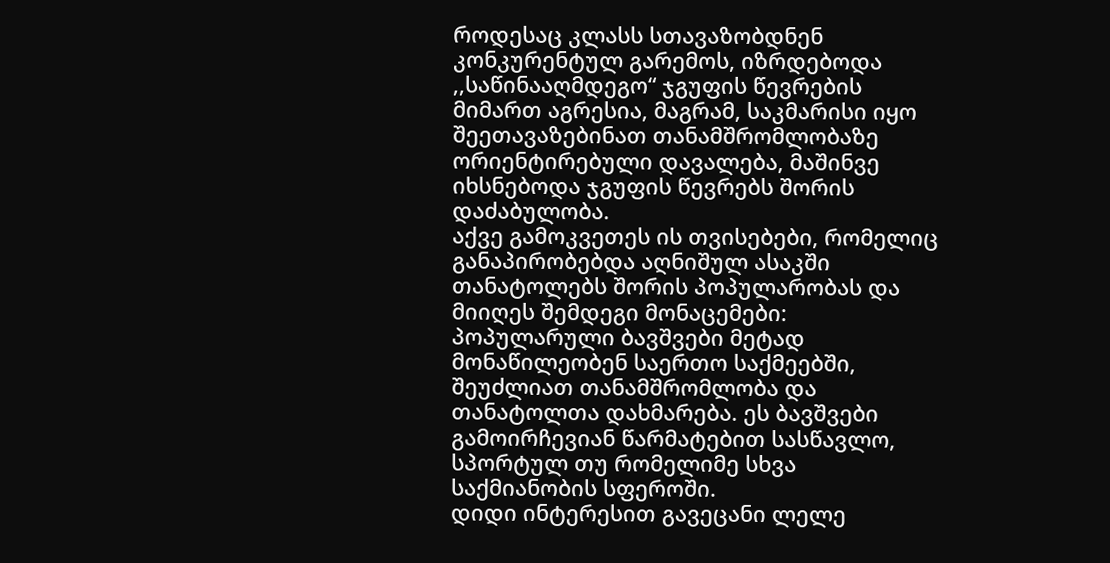როდესაც კლასს სთავაზობდნენ კონკურენტულ გარემოს, იზრდებოდა ,,საწინააღმდეგო“ ჯგუფის წევრების მიმართ აგრესია, მაგრამ, საკმარისი იყო შეეთავაზებინათ თანამშრომლობაზე ორიენტირებული დავალება, მაშინვე იხსნებოდა ჯგუფის წევრებს შორის დაძაბულობა.
აქვე გამოკვეთეს ის თვისებები, რომელიც განაპირობებდა აღნიშულ ასაკში თანატოლებს შორის პოპულარობას და მიიღეს შემდეგი მონაცემები: პოპულარული ბავშვები მეტად მონაწილეობენ საერთო საქმეებში, შეუძლიათ თანამშრომლობა და თანატოლთა დახმარება. ეს ბავშვები გამოირჩევიან წარმატებით სასწავლო, სპორტულ თუ რომელიმე სხვა საქმიანობის სფეროში.
დიდი ინტერესით გავეცანი ლელე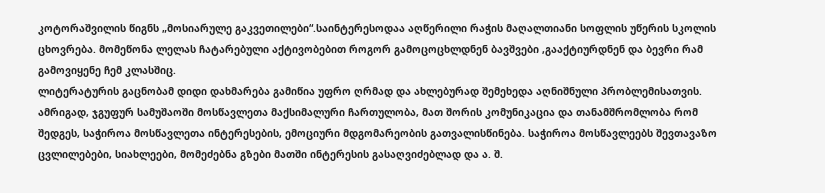კოტორაშვილის წიგნს „მოსიარულე გაკვეთილები“.საინტერესოდაა აღწერილი რაჭის მაღალთიანი სოფლის უწერის სკოლის ცხოვრება. მომეწონა ლელას ჩატარებული აქტივობებით როგორ გამოცოცხლდნენ ბავშვები ,გააქტიურდნენ და ბევრი რამ გამოვიყენე ჩემ კლასშიც.
ლიტერატურის გაცნობამ დიდი დახმარება გამიწია უფრო ღრმად და ახლებურად შემეხედა აღნიშნული პრობლემისათვის.
ამრიგად, ჯგუფურ სამუშაოში მოსწავლეთა მაქსიმალური ჩართულობა, მათ შორის კომუნიკაცია და თანამშრომლობა რომ შედგეს, საჭიროა მოსწავლეთა ინტერესების, ემოციური მდგომარეობის გათვალისწინება. საჭიროა მოსწავლეებს შევთავაზო ცვლილებები, სიახლეები, მომეძებნა გზები მათში ინტერესის გასაღვიძებლად და ა. შ.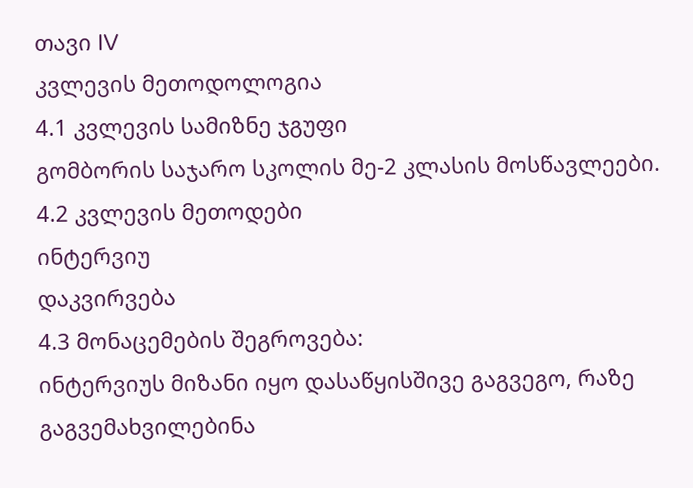თავი IV
კვლევის მეთოდოლოგია
4.1 კვლევის სამიზნე ჯგუფი
გომბორის საჯარო სკოლის მე-2 კლასის მოსწავლეები.
4.2 კვლევის მეთოდები
ინტერვიუ
დაკვირვება
4.3 მონაცემების შეგროვება:
ინტერვიუს მიზანი იყო დასაწყისშივე გაგვეგო, რაზე გაგვემახვილებინა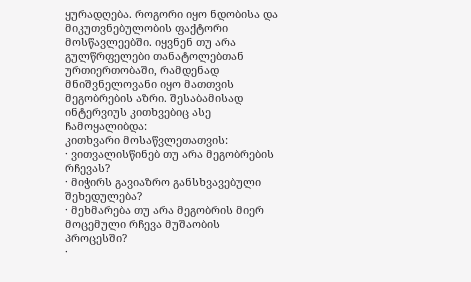ყურადღება. როგორი იყო ნდობისა და მიკუთვნებულობის ფაქტორი მოსწავლეებში. იყვნენ თუ არა გულწრფელები თანატოლებთან ურთიერთობაში, რამდენად მნიშვნელოვანი იყო მათთვის მეგობრების აზრი. შესაბამისად ინტერვიუს კითხვებიც ასე ჩამოყალიბდა:
კითხვარი მოსაწვლეთათვის:
· ვითვალისწინებ თუ არა მეგობრების რჩევას?
· მიჭირს გავიაზრო განსხვავებული შეხედულება?
· მეხმარება თუ არა მეგობრის მიერ მოცემული რჩევა მუშაობის პროცესში?
·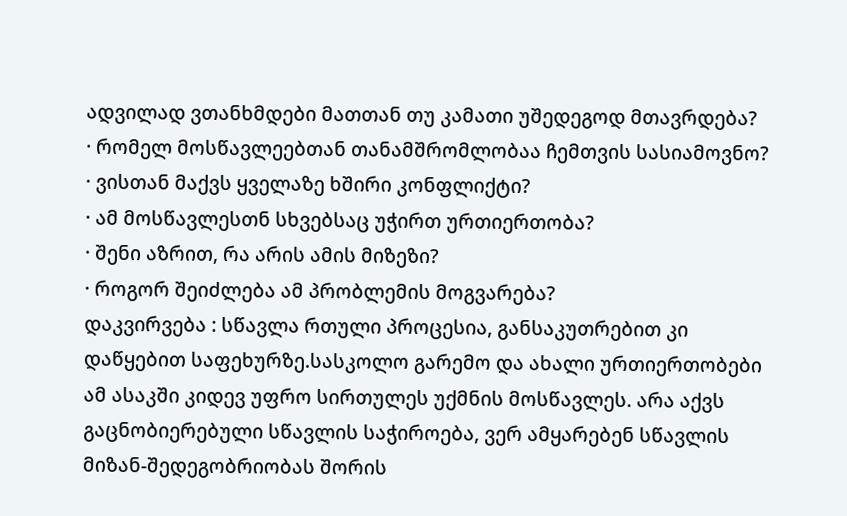ადვილად ვთანხმდები მათთან თუ კამათი უშედეგოდ მთავრდება?
· რომელ მოსწავლეებთან თანამშრომლობაა ჩემთვის სასიამოვნო?
· ვისთან მაქვს ყველაზე ხშირი კონფლიქტი?
· ამ მოსწავლესთნ სხვებსაც უჭირთ ურთიერთობა?
· შენი აზრით, რა არის ამის მიზეზი?
· როგორ შეიძლება ამ პრობლემის მოგვარება?
დაკვირვება : სწავლა რთული პროცესია, განსაკუთრებით კი დაწყებით საფეხურზე.სასკოლო გარემო და ახალი ურთიერთობები ამ ასაკში კიდევ უფრო სირთულეს უქმნის მოსწავლეს. არა აქვს გაცნობიერებული სწავლის საჭიროება, ვერ ამყარებენ სწავლის მიზან-შედეგობრიობას შორის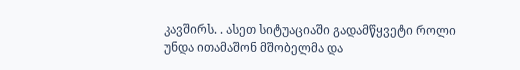კავშირს. . ასეთ სიტუაციაში გადამწყვეტი როლი უნდა ითამაშონ მშობელმა და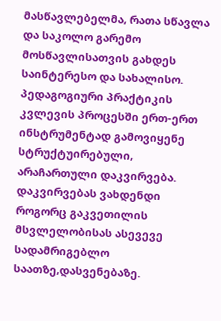მასწავლებელმა, რათა სწავლა და საკოლო გარემო მოსწავლისათვის გახდეს საინტერესო და სახალისო. პედაგოგიური პრაქტიკის კვლევის პროცესში ერთ-ერთ ინსტრუმენტად გამოვიყენე სტრუქტუირებული, არაჩართული დაკვირვება. დაკვირვებას ვახდენდი როგორც გაკვეთილის მსვლელობისას ასევევე სადამრიგებლო საათზე,დასვენებაზე.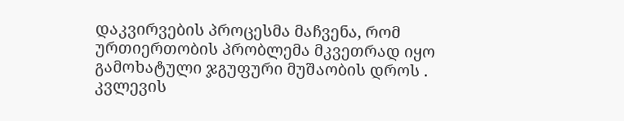დაკვირვების პროცესმა მაჩვენა, რომ ურთიერთობის პრობლემა მკვეთრად იყო გამოხატული ჯგუფური მუშაობის დროს .
კვლევის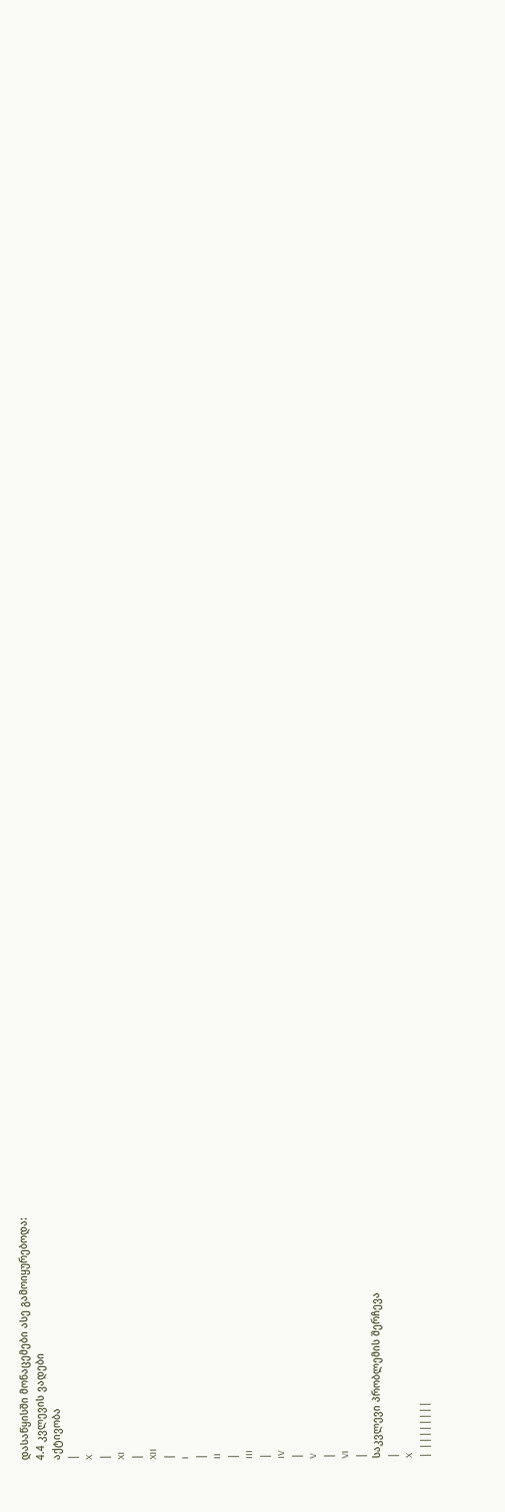დასაწყისში მონაცემები ასე გამოიყურებოდა:
4.4 კვლევის ვადები
აქტივობა
|
X
|
XI
|
XII
|
I
|
II
|
III
|
IV
|
V
|
VI
|
საკვლევი პრობლემის შერჩევა
|
X
| ||||||||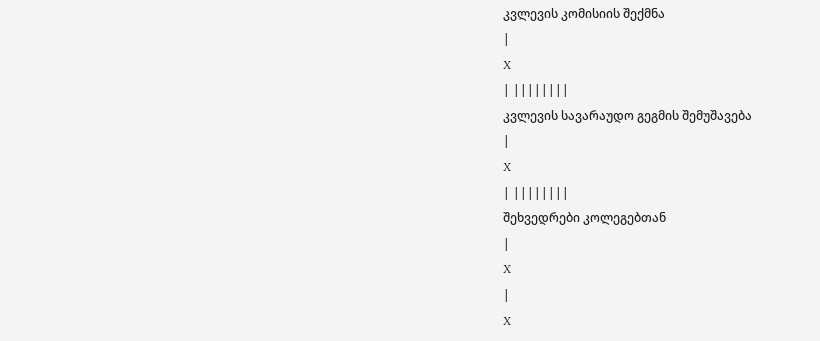კვლევის კომისიის შექმნა
|
X
| ||||||||
კვლევის სავარაუდო გეგმის შემუშავება
|
X
| ||||||||
შეხვედრები კოლეგებთან
|
X
|
X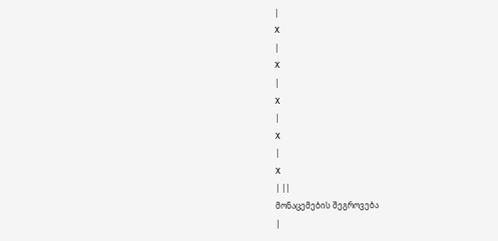|
X
|
X
|
X
|
X
|
X
| ||
მონაცემების შეგროვება
|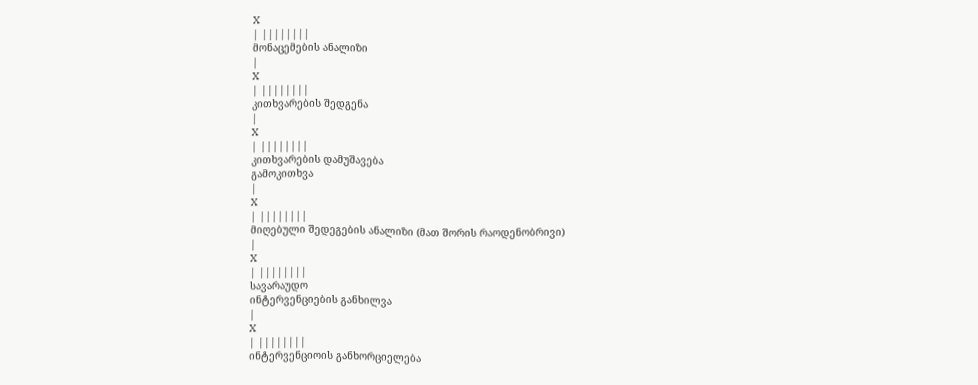X
| ||||||||
მონაცემების ანალიზი
|
X
| ||||||||
კითხვარების შედგენა
|
X
| ||||||||
კითხვარების დამუშავება
გამოკითხვა
|
X
| ||||||||
მიღებული შედეგების ანალიზი (მათ შორის რაოდენობრივი)
|
X
| ||||||||
სავარაუდო
ინტერვენციების განხილვა
|
X
| ||||||||
ინტერვენციოის განხორციელება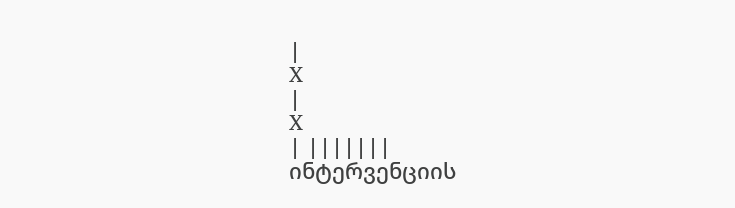|
X
|
X
| |||||||
ინტერვენციის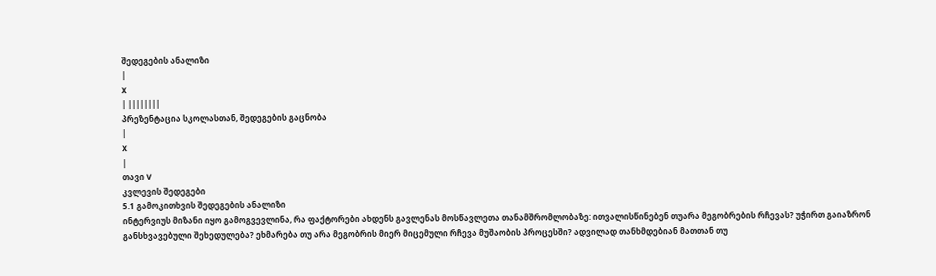შედეგების ანალიზი
|
X
| ||||||||
პრეზენტაცია სკოლასთან, შედეგების გაცნობა
|
X
|
თავი V
კვლევის შედეგები
5.1 გამოკითხვის შედეგების ანალიზი
ინტერვიუს მიზანი იყო გამოგვევლინა, რა ფაქტორები ახდენს გავლენას მოსწავლეთა თანამშრომლობაზე: ითვალისწინებენ თუარა მეგობრების რჩევას? უჭირთ გაიაზრონ განსხვავებული შეხედულება? ეხმარება თუ არა მეგობრის მიერ მიცემული რჩევა მუშაობის პროცესში? ადვილად თანხმდებიან მათთან თუ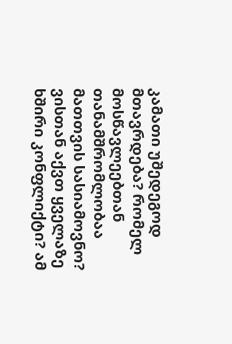კამათი უშედეგოდ მთავრდება? რომელ მოსწავლეებთან თანამშრომლობაა მათთვის სასიამოვნო? ვისთან აქვთ ყველაზე ხშირი კონფლიქტი? ამ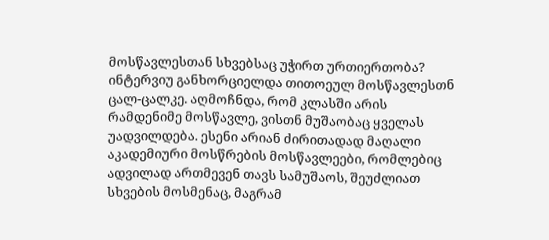მოსწავლესთან სხვებსაც უჭირთ ურთიერთობა?
ინტერვიუ განხორციელდა თითოეულ მოსწავლესთნ ცალ-ცალკე. აღმოჩნდა, რომ კლასში არის რამდენიმე მოსწავლე, ვისთნ მუშაობაც ყველას უადვილდება. ესენი არიან ძირითადად მაღალი აკადემიური მოსწრების მოსწავლეები, რომლებიც ადვილად ართმევენ თავს სამუშაოს, შეუძლიათ სხვების მოსმენაც, მაგრამ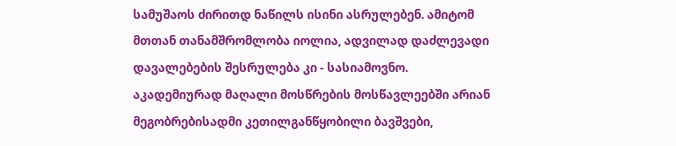სამუშაოს ძირითდ ნაწილს ისინი ასრულებენ. ამიტომ მთთან თანამშრომლობა იოლია, ადვილად დაძლევადი დავალებების შესრულება კი - სასიამოვნო. აკადემიურად მაღალი მოსწრების მოსწავლეებში არიან მეგობრებისადმი კეთილგანწყობილი ბავშვები,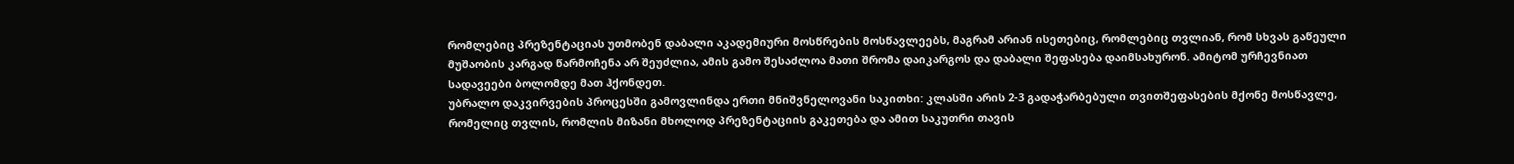რომლებიც პრეზენტაციას უთმობენ დაბალი აკადემიური მოსწრების მოსწავლეებს, მაგრამ არიან ისეთებიც, რომლებიც თვლიან, რომ სხვას გაწეული მუშაობის კარგად წარმოჩენა არ შეუძლია, ამის გამო შესაძლოა მათი შრომა დაიკარგოს და დაბალი შეფასება დაიმსახურონ. ამიტომ ურჩევნიათ სადავეები ბოლომდე მათ ჰქონდეთ.
უბრალო დაკვირვების პროცესში გამოვლინდა ერთი მნიშვნელოვანი საკითხი: კლასში არის 2-3 გადაჭარბებული თვითშეფასების მქონე მოსწავლე, რომელიც თვლის, რომლის მიზანი მხოლოდ პრეზენტაციის გაკეთება და ამით საკუთრი თავის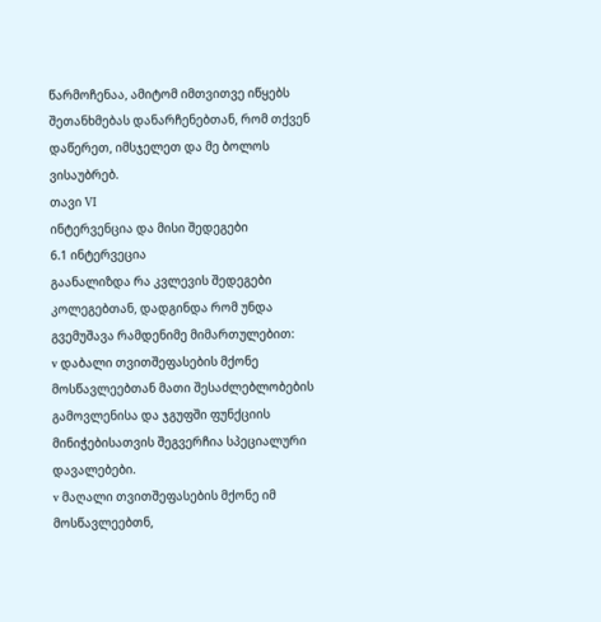წარმოჩენაა, ამიტომ იმთვითვე იწყებს შეთანხმებას დანარჩენებთან, რომ თქვენ დაწერეთ, იმსჯელეთ და მე ბოლოს ვისაუბრებ.
თავი VI
ინტერვენცია და მისი შედეგები
6.1 ინტერვეცია
გაანალიზდა რა კვლევის შედეგები კოლეგებთან, დადგინდა რომ უნდა გვემუშავა რამდენიმე მიმართულებით:
v დაბალი თვითშეფასების მქონე მოსწავლეებთან მათი შესაძლებლობების გამოვლენისა და ჯგუფში ფუნქციის მინიჭებისათვის შეგვერჩია სპეციალური დავალებები.
v მაღალი თვითშეფასების მქონე იმ მოსწავლეებთნ,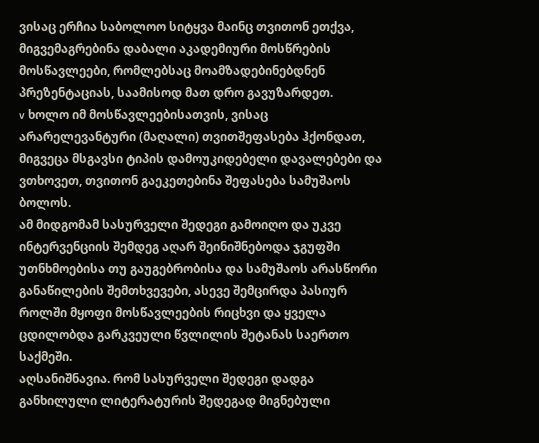ვისაც ერჩია საბოლოო სიტყვა მაინც თვითონ ეთქვა, მიგვემაგრებინა დაბალი აკადემიური მოსწრების მოსწავლეები, რომლებსაც მოამზადებინებდნენ პრეზენტაციას, საამისოდ მათ დრო გავუზარდეთ.
v ხოლო იმ მოსწავლეებისათვის, ვისაც არარელევანტური (მაღალი) თვითშეფასება ჰქონდათ, მიგვეცა მსგავსი ტიპის დამოუკიდებელი დავალებები და ვთხოვეთ, თვითონ გაეკეთებინა შეფასება სამუშაოს ბოლოს.
ამ მიდგომამ სასურველი შედეგი გამოიღო და უკვე ინტერვენციის შემდეგ აღარ შეინიშნებოდა ჯგუფში უთნხმოებისა თუ გაუგებრობისა და სამუშაოს არასწორი განაწილების შემთხვევები, ასევე შემცირდა პასიურ როლში მყოფი მოსწავლეების რიცხვი და ყველა ცდილობდა გარკვეული წვლილის შეტანას საერთო საქმეში.
აღსანიშნავია. რომ სასურველი შედეგი დადგა განხილული ლიტერატურის შედეგად მიგნებული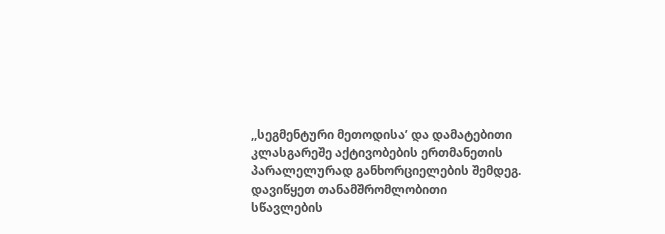,,სეგმენტური მეთოდისა’ და დამატებითი კლასგარეშე აქტივობების ერთმანეთის პარალელურად განხორციელების შემდეგ.
დავიწყეთ თანამშრომლობითი სწავლების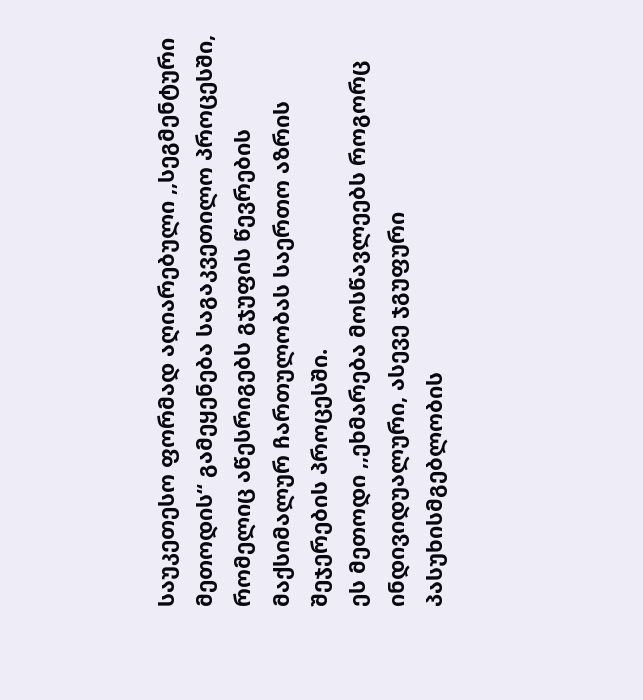საუკეთესო ფორმად აღიარებული ,,სეგმენტური მეთოდის“ გამეყენება საგაკვეთილო პროცესში, რომელიც აწესრიგებს გჯუფის წევრების მაქსიმალურ ჩართულობას საერთო აზრის შეჯერების პროცესში.
ეს მეთოდი ,,ეხმარება მოსწავლეებს როგორც ინდივიდუალური, ასევე ჯგუფური პასუხისმგებლობის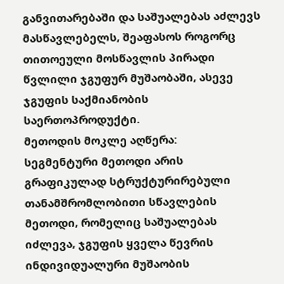განვითარებაში და საშუალებას აძლევს მასწავლებელს, შეაფასოს როგორც თითოეული მოსწავლის პირადი წვლილი ჯგუფურ მუშაობაში, ასევე ჯგუფის საქმიანობის საერთოპროდუქტი.
მეთოდის მოკლე აღწერა:
სეგმენტური მეთოდი არის გრაფიკულად სტრუქტურირებული თანამშრომლობითი სწავლების მეთოდი, რომელიც საშუალებას იძლევა, ჯგუფის ყველა წევრის ინდივიდუალური მუშაობის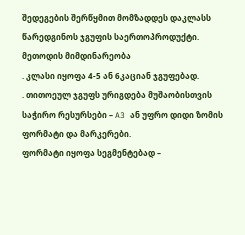შედეგების შერწყმით მომზადდეს დაკლასს წარედგინოს ჯგუფის საერთოპროდუქტი.
მეთოდის მიმდინარეობა
. კლასი იყოფა 4-5 ან 6კაციან ჯგუფებად.
. თითოეულ ჯგუფს ურიგდება მუშაობისთვის საჭირო რესურსები – A3 ან უფრო დიდი ზომის ფორმატი და მარკერები.
ფორმატი იყოფა სეგმენტებად –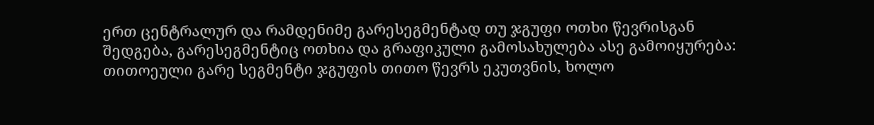ერთ ცენტრალურ და რამდენიმე გარესეგმენტად თუ ჯგუფი ოთხი წევრისგან შედგება, გარესეგმენტიც ოთხია და გრაფიკული გამოსახულება ასე გამოიყურება:
თითოეული გარე სეგმენტი ჯგუფის თითო წევრს ეკუთვნის, ხოლო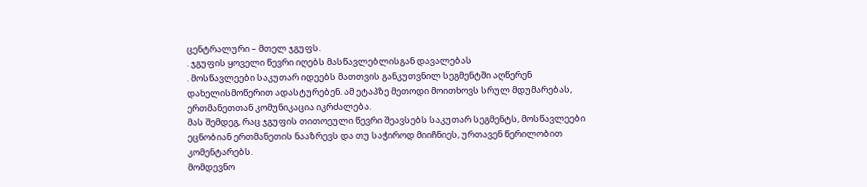ცენტრალური – მთელ ჯგუფს.
. ჯგუფის ყოველი წევრი იღებს მასწავლებლისგან დავალებას
. მოსწავლეები საკუთარ იდეებს მათთვის განკუთვნილ სეგმენტში აღწერენ დახელისმოწერით ადასტურებენ. ამ ეტაპზე მეთოდი მოითხოვს სრულ მდუმარებას, ერთმანეთთან კომუნიკაცია იკრძალება.
მას შემდეგ, რაც ჯგუფის თითოეული წევრი შეავსებს საკუთარ სეგმენტს, მოსწავლეები ეცნობიან ერთმანეთის ნააზრევს და თუ საჭიროდ მიიჩნიეს, ურთავენ წერილობით კომენტარებს.
მომდევნო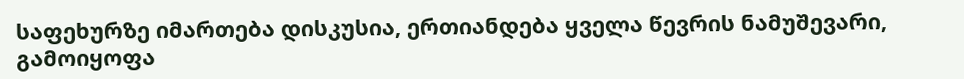საფეხურზე იმართება დისკუსია, ერთიანდება ყველა წევრის ნამუშევარი, გამოიყოფა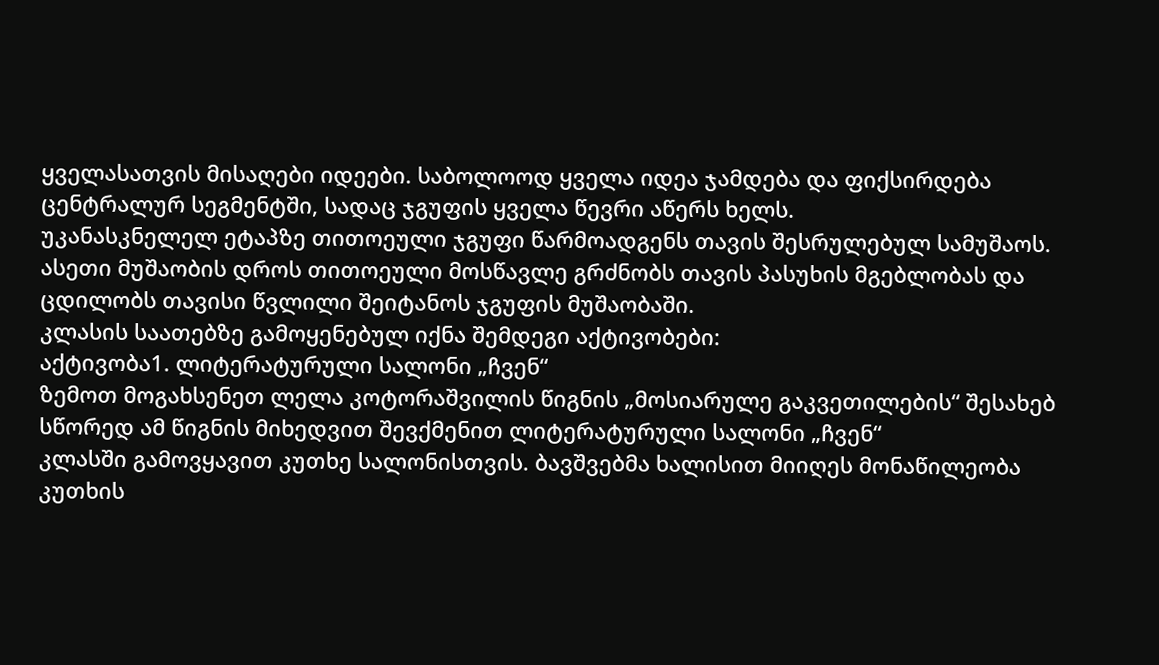ყველასათვის მისაღები იდეები. საბოლოოდ ყველა იდეა ჯამდება და ფიქსირდება ცენტრალურ სეგმენტში, სადაც ჯგუფის ყველა წევრი აწერს ხელს.
უკანასკნელელ ეტაპზე თითოეული ჯგუფი წარმოადგენს თავის შესრულებულ სამუშაოს.
ასეთი მუშაობის დროს თითოეული მოსწავლე გრძნობს თავის პასუხის მგებლობას და ცდილობს თავისი წვლილი შეიტანოს ჯგუფის მუშაობაში.
კლასის საათებზე გამოყენებულ იქნა შემდეგი აქტივობები:
აქტივობა1. ლიტერატურული სალონი „ჩვენ“
ზემოთ მოგახსენეთ ლელა კოტორაშვილის წიგნის „მოსიარულე გაკვეთილების“ შესახებ
სწორედ ამ წიგნის მიხედვით შევქმენით ლიტერატურული სალონი „ჩვენ“
კლასში გამოვყავით კუთხე სალონისთვის. ბავშვებმა ხალისით მიიღეს მონაწილეობა კუთხის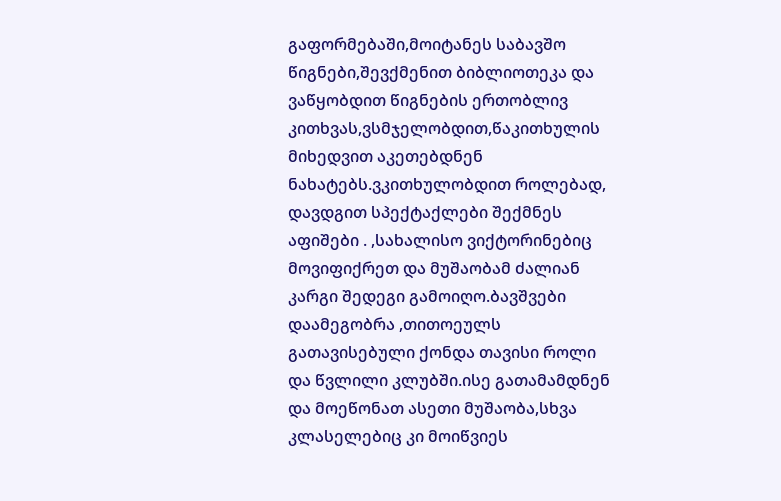გაფორმებაში,მოიტანეს საბავშო წიგნები,შევქმენით ბიბლიოთეკა და ვაწყობდით წიგნების ერთობლივ კითხვას,ვსმჯელობდით,წაკითხულის მიხედვით აკეთებდნენ ნახატებს.ვკითხულობდით როლებად, დავდგით სპექტაქლები შექმნეს აფიშები . ,სახალისო ვიქტორინებიც მოვიფიქრეთ და მუშაობამ ძალიან კარგი შედეგი გამოიღო.ბავშვები დაამეგობრა ,თითოეულს გათავისებული ქონდა თავისი როლი და წვლილი კლუბში.ისე გათამამდნენ და მოეწონათ ასეთი მუშაობა,სხვა კლასელებიც კი მოიწვიეს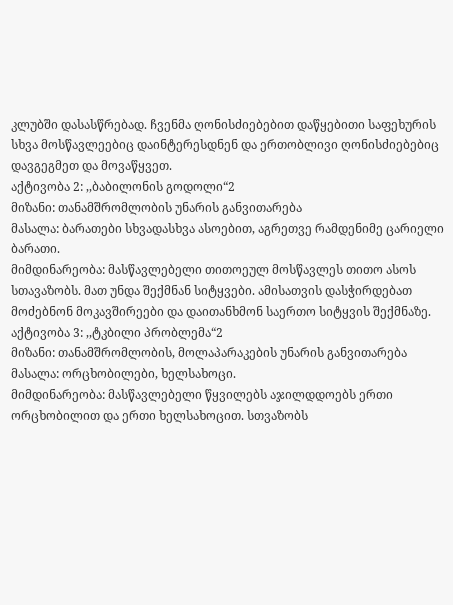კლუბში დასასწრებად. ჩვენმა ღონისძიებებით დაწყებითი საფეხურის სხვა მოსწავლეებიც დაინტერესდნენ და ერთობლივი ღონისძიებებიც დავგეგმეთ და მოვაწყვეთ.
აქტივობა 2: ,,ბაბილონის გოდოლი“2
მიზანი: თანამშრომლობის უნარის განვითარება
მასალა: ბარათები სხვადასხვა ასოებით, აგრეთვე რამდენიმე ცარიელი ბარათი.
მიმდინარეობა: მასწავლებელი თითოეულ მოსწავლეს თითო ასოს სთავაზობს. მათ უნდა შექმნან სიტყვები. ამისათვის დასჭირდებათ მოძებნონ მოკავშირეები და დაითანხმონ საერთო სიტყვის შექმნაზე.
აქტივობა 3: ,,ტკბილი პრობლემა“2
მიზანი: თანამშრომლობის, მოლაპარაკების უნარის განვითარება
მასალა: ორცხობილები, ხელსახოცი.
მიმდინარეობა: მასწავლებელი წყვილებს აჯილდდოებს ერთი ორცხობილით და ერთი ხელსახოცით. სთვაზობს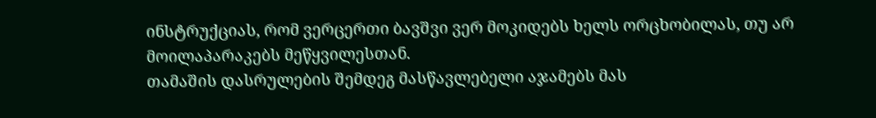ინსტრუქციას, რომ ვერცერთი ბავშვი ვერ მოკიდებს ხელს ორცხობილას, თუ არ მოილაპარაკებს მეწყვილესთან.
თამაშის დასრულების შემდეგ მასწავლებელი აჯამებს მას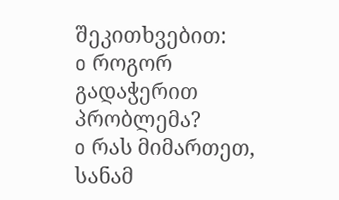შეკითხვებით:
o როგორ გადაჭერით პრობლემა?
o რას მიმართეთ, სანამ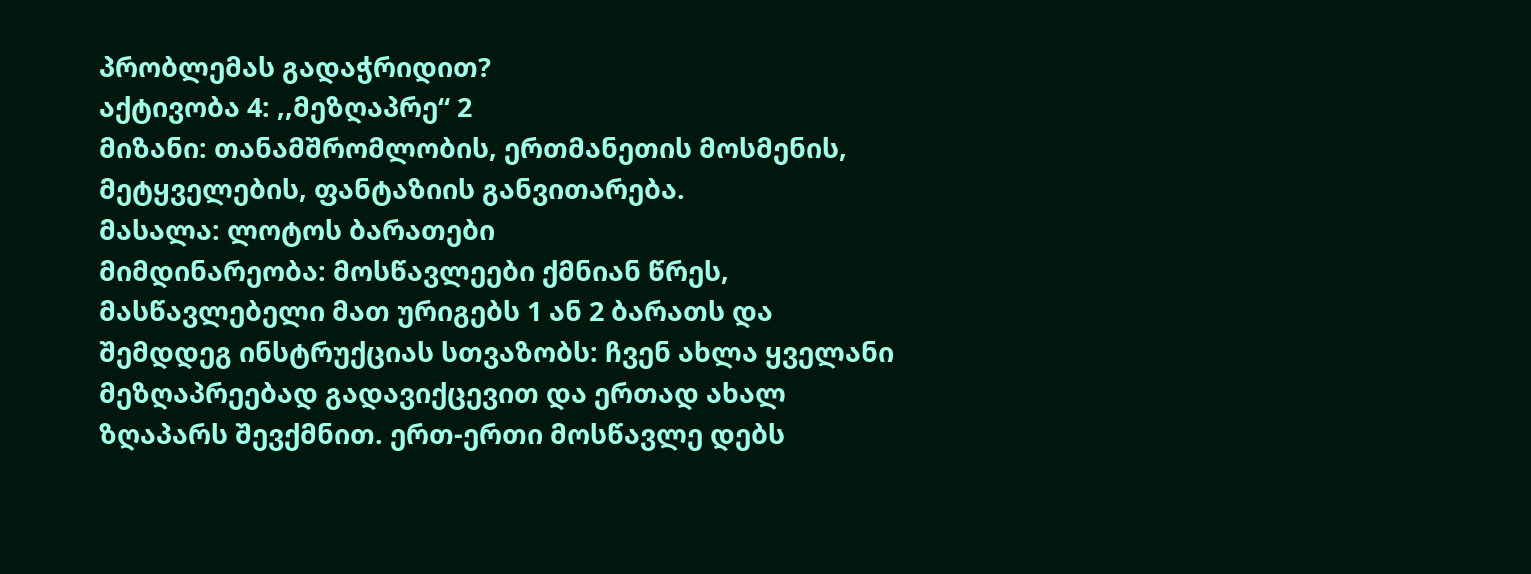პრობლემას გადაჭრიდით?
აქტივობა 4: ,,მეზღაპრე“ 2
მიზანი: თანამშრომლობის, ერთმანეთის მოსმენის, მეტყველების, ფანტაზიის განვითარება.
მასალა: ლოტოს ბარათები
მიმდინარეობა: მოსწავლეები ქმნიან წრეს, მასწავლებელი მათ ურიგებს 1 ან 2 ბარათს და შემდდეგ ინსტრუქციას სთვაზობს: ჩვენ ახლა ყველანი მეზღაპრეებად გადავიქცევით და ერთად ახალ ზღაპარს შევქმნით. ერთ-ერთი მოსწავლე დებს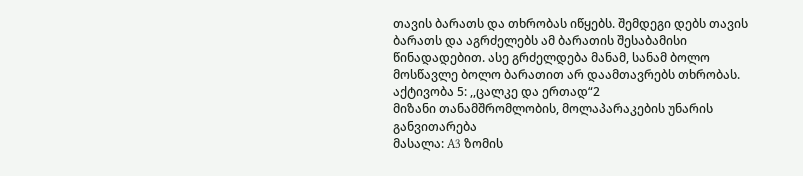თავის ბარათს და თხრობას იწყებს. შემდეგი დებს თავის ბარათს და აგრძელებს ამ ბარათის შესაბამისი წინადადებით. ასე გრძელდება მანამ, სანამ ბოლო მოსწავლე ბოლო ბარათით არ დაამთავრებს თხრობას.
აქტივობა 5: ,,ცალკე და ერთად“2
მიზანი თანამშრომლობის, მოლაპარაკების უნარის განვითარება
მასალა: A3 ზომის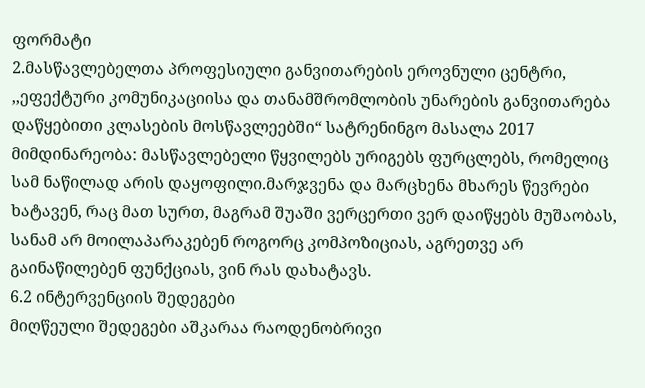ფორმატი
2.მასწავლებელთა პროფესიული განვითარების ეროვნული ცენტრი, ,,ეფექტური კომუნიკაციისა და თანამშრომლობის უნარების განვითარება დაწყებითი კლასების მოსწავლეებში“ სატრენინგო მასალა 2017
მიმდინარეობა: მასწავლებელი წყვილებს ურიგებს ფურცლებს, რომელიც სამ ნაწილად არის დაყოფილი.მარჯვენა და მარცხენა მხარეს წევრები ხატავენ, რაც მათ სურთ, მაგრამ შუაში ვერცერთი ვერ დაიწყებს მუშაობას, სანამ არ მოილაპარაკებენ როგორც კომპოზიციას, აგრეთვე არ გაინაწილებენ ფუნქციას, ვინ რას დახატავს.
6.2 ინტერვენციის შედეგები
მიღწეული შედეგები აშკარაა რაოდენობრივი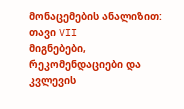მონაცემების ანალიზით:
თავი VII
მიგნებები, რეკომენდაციები და კვლევის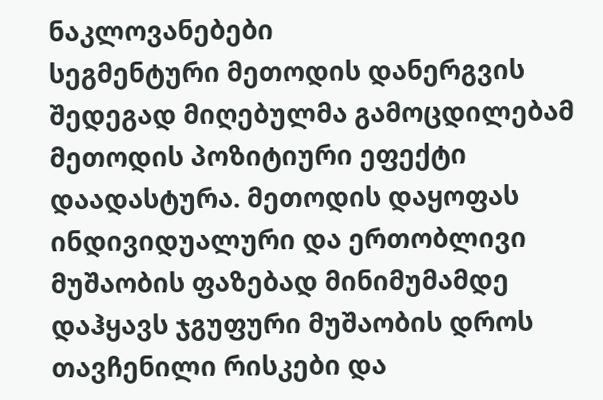ნაკლოვანებები
სეგმენტური მეთოდის დანერგვის შედეგად მიღებულმა გამოცდილებამ მეთოდის პოზიტიური ეფექტი დაადასტურა. მეთოდის დაყოფას ინდივიდუალური და ერთობლივი მუშაობის ფაზებად მინიმუმამდე დაჰყავს ჯგუფური მუშაობის დროს თავჩენილი რისკები და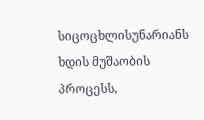სიცოცხლისუნარიანს ხდის მუშაობის პროცესს,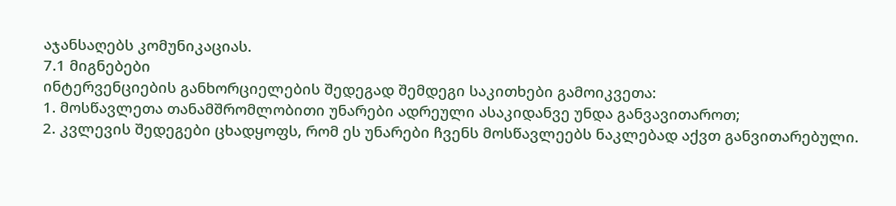აჯანსაღებს კომუნიკაციას.
7.1 მიგნებები
ინტერვენციების განხორციელების შედეგად შემდეგი საკითხები გამოიკვეთა:
1. მოსწავლეთა თანამშრომლობითი უნარები ადრეული ასაკიდანვე უნდა განვავითაროთ;
2. კვლევის შედეგები ცხადყოფს, რომ ეს უნარები ჩვენს მოსწავლეებს ნაკლებად აქვთ განვითარებული.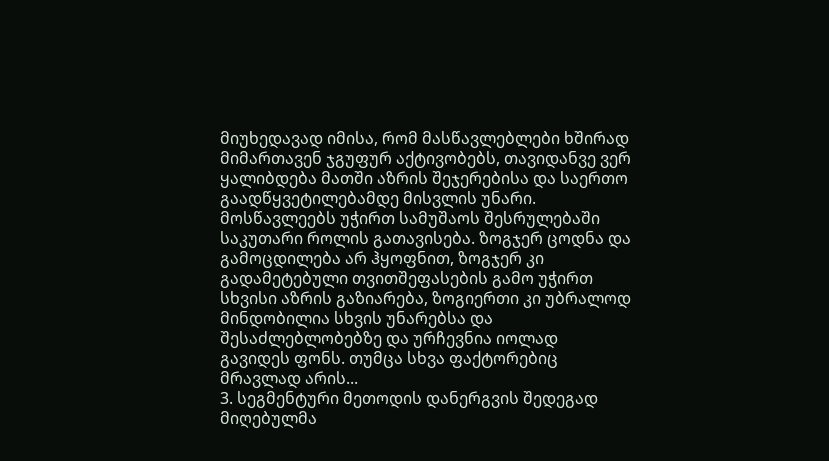მიუხედავად იმისა, რომ მასწავლებლები ხშირად მიმართავენ ჯგუფურ აქტივობებს, თავიდანვე ვერ ყალიბდება მათში აზრის შეჯერებისა და საერთო გაადწყვეტილებამდე მისვლის უნარი. მოსწავლეებს უჭირთ სამუშაოს შესრულებაში საკუთარი როლის გათავისება. ზოგჯერ ცოდნა და გამოცდილება არ ჰყოფნით, ზოგჯერ კი გადამეტებული თვითშეფასების გამო უჭირთ სხვისი აზრის გაზიარება, ზოგიერთი კი უბრალოდ მინდობილია სხვის უნარებსა და შესაძლებლობებზე და ურჩევნია იოლად გავიდეს ფონს. თუმცა სხვა ფაქტორებიც მრავლად არის...
3. სეგმენტური მეთოდის დანერგვის შედეგად მიღებულმა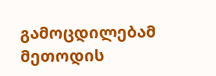გამოცდილებამ მეთოდის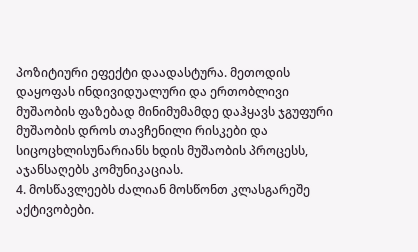პოზიტიური ეფექტი დაადასტურა. მეთოდის დაყოფას ინდივიდუალური და ერთობლივი მუშაობის ფაზებად მინიმუმამდე დაჰყავს ჯგუფური მუშაობის დროს თავჩენილი რისკები და სიცოცხლისუნარიანს ხდის მუშაობის პროცესს, აჯანსაღებს კომუნიკაციას.
4. მოსწავლეებს ძალიან მოსწონთ კლასგარეშე აქტივობები.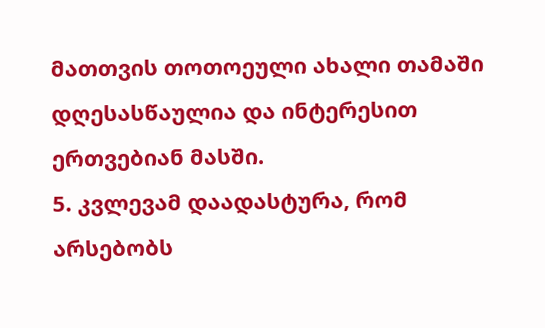მათთვის თოთოეული ახალი თამაში დღესასწაულია და ინტერესით ერთვებიან მასში.
5. კვლევამ დაადასტურა, რომ არსებობს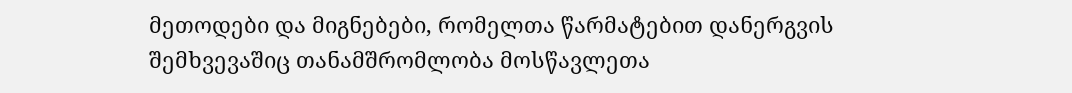მეთოდები და მიგნებები, რომელთა წარმატებით დანერგვის შემხვევაშიც თანამშრომლობა მოსწავლეთა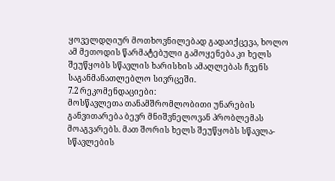ყოველდღიურ მოთხოვნილებად გადაიქცევა, ხოლო ამ მეთოდის წარმატებული გამოყენება კი ხელს შეუწყობს სწავლის ხარისხის ამაღლებას ჩვენს საგანმანათლებლო სივრცეში.
7.2 რეკომენდაციები:
მოსწავლეთა თანამშრომლობითი უნარების განვითარება ბევრ მნიშვნელოვან პრობლემას მოაგვარებს. მათ შორის ხელს შეუწყობს სწავლა-სწავლების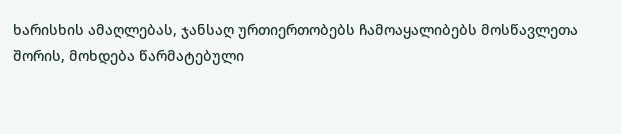ხარისხის ამაღლებას, ჯანსაღ ურთიერთობებს ჩამოაყალიბებს მოსწავლეთა შორის, მოხდება წარმატებული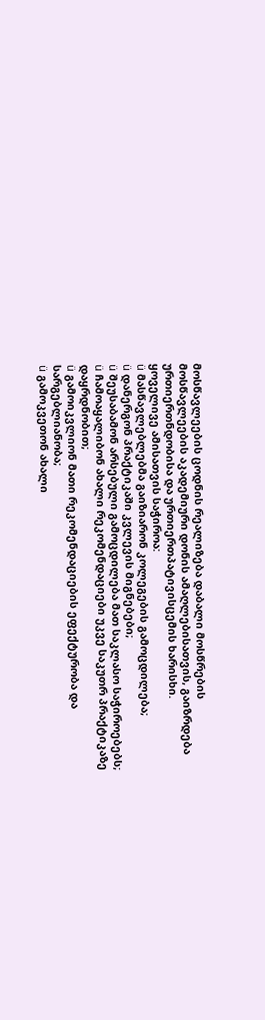მოსწავლეების ცოდნის რეალიზება დაბალი მოსწრების მოსწავლეების აკადემიური დონის ამაღლებისათვის, გაიზრდება ურთიერთნდობისა და ურთიერთპატივისცემის ხარისხი.
ყოველივე ამისათვის საჭიროა:
ü მასწავლებლებმა გაიზიარონ კოლეგების გამოცდილება;
ü დანერგონ პრაქტიკაში კვლევის მიგნებები;
ü შეუსაბამონ არსებული გამოცდილება მათ საკლასო საჭიროებებს;
ü ჩამოაყალიბონ ახალი რეკომენდაციები უკვე საკუთრ პრაქტიკაზე დაყრდნობით;
ü გამოიკვლიონ მათი რეკომენდაციების ეფექტურობა და სარგებლიანობა;
ü გამოკვეთონ ახალი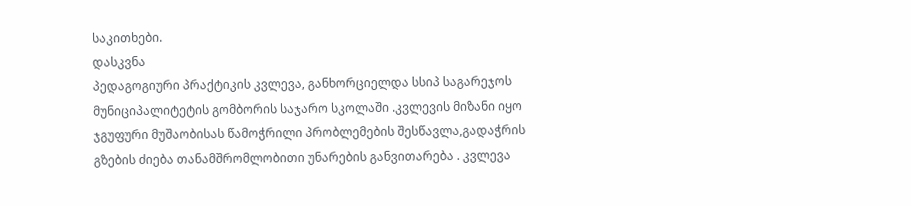საკითხები.
დასკვნა
პედაგოგიური პრაქტიკის კვლევა, განხორციელდა სსიპ საგარეჯოს მუნიციპალიტეტის გომბორის საჯარო სკოლაში .კვლევის მიზანი იყო ჯგუფური მუშაობისას წამოჭრილი პრობლემების შესწავლა,გადაჭრის გზების ძიება თანამშრომლობითი უნარების განვითარება . კვლევა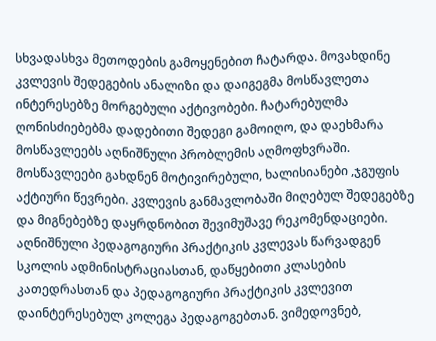სხვადასხვა მეთოდების გამოყენებით ჩატარდა. მოვახდინე კვლევის შედეგების ანალიზი და დაიგეგმა მოსწავლეთა ინტერესებზე მორგებული აქტივობები. ჩატარებულმა ღონისძიებებმა დადებითი შედეგი გამოიღო, და დაეხმარა მოსწავლეებს აღნიშნული პრობლემის აღმოფხვრაში. მოსწავლეები გახდნენ მოტივირებული, ხალისიანები ,ჯგუფის აქტიური წევრები. კვლევის განმავლობაში მიღებულ შედეგებზე და მიგნებებზე დაყრდნობით შევიმუშავე რეკომენდაციები. აღნიშნული პედაგოგიური პრაქტიკის კვლევას წარვადგენ სკოლის ადმინისტრაციასთან, დაწყებითი კლასების კათედრასთან და პედაგოგიური პრაქტიკის კვლევით დაინტერესებულ კოლეგა პედაგოგებთან. ვიმედოვნებ,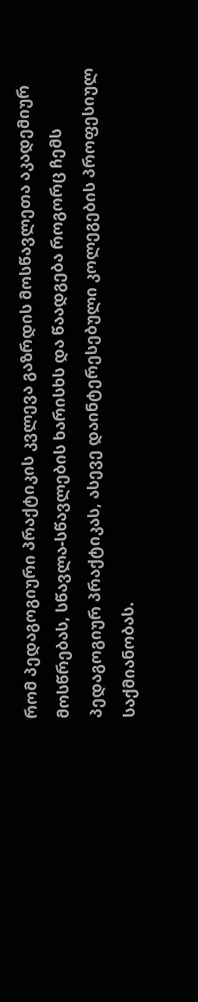რომ პედაგოგიური პრაქტიკის კვლევა გაზრდის მოსწავლეთა აკადემიურ მოსწრებას, სწავლა-სწავლების ხარისხს და წაადგება როგორც ჩემს პედაგოგიურ პრაქტიკას, ასევე დაინტერესებული კოლეგების პროფესიულ საქმიანობას.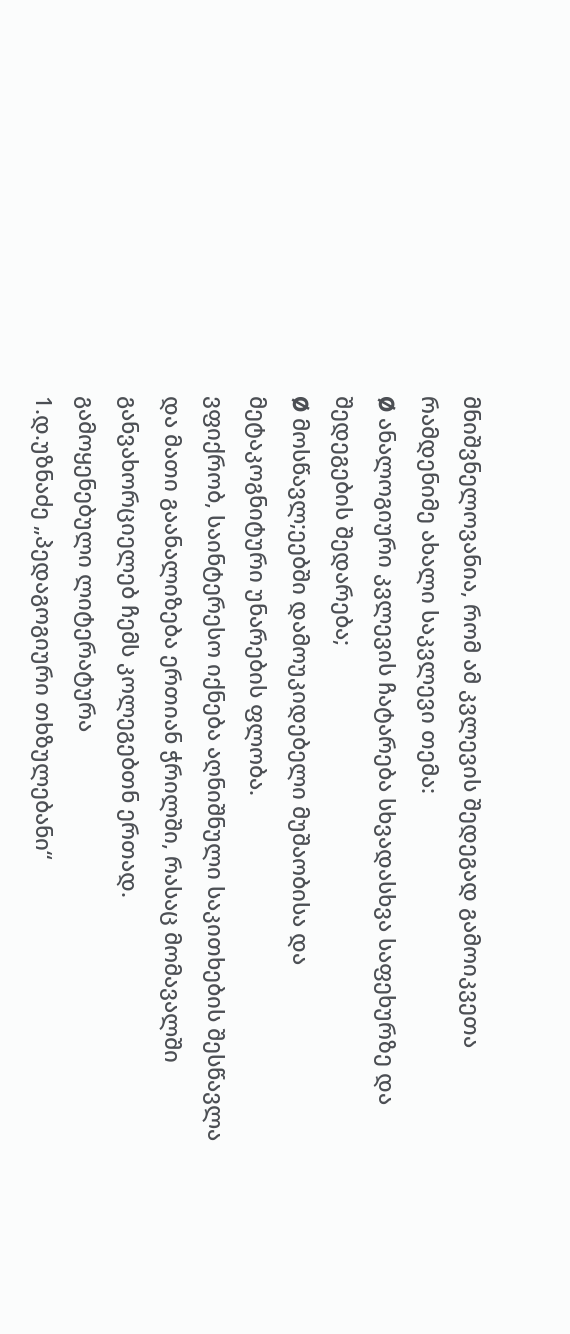მნიშვნელოვანია, რომ ამ კვლევის შედეგად გამოიკვეთა რამდენიმე ახალი საკვლევი თემა:
Ø ანალოგიური კვლევის ჩატარება სხვადასხვა საფეხურზე და შედეგების შედარება;
Ø მოსწავლ;ეებში დამოუკიდებელი მუშაობისა და მეტაკოგნიტური უნარების ფლობა.
ვფიქრობ, საინტერესო იქნება აღნიშნული საკითხების შესწავლა და მათი გაანალიზება ერთიან ჭრილში, რასაც მომავალში განვახორციელებ ჩემს კოლეგებთნ ერთად.
გამოყენებული ლიტერატურა
1.დ.უზნაძე „პედაგოგიური თხზულებანი“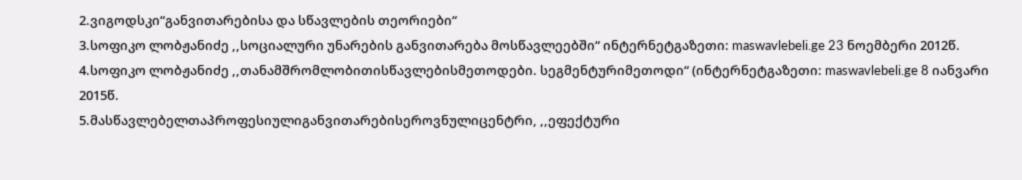2.ვიგოდსკი“განვითარებისა და სწავლების თეორიები“
3.სოფიკო ლობჟანიძე ,,სოციალური უნარების განვითარება მოსწავლეებში“ ინტერნეტგაზეთი: maswavlebeli.ge 23 ნოემბერი 2012წ.
4.სოფიკო ლობჟანიძე ,,თანამშრომლობითისწავლებისმეთოდები. სეგმენტურიმეთოდი“ (ინტერნეტგაზეთი: maswavlebeli.ge 8 იანვარი 2015წ.
5.მასწავლებელთაპროფესიულიგანვითარებისეროვნულიცენტრი, ,,ეფექტური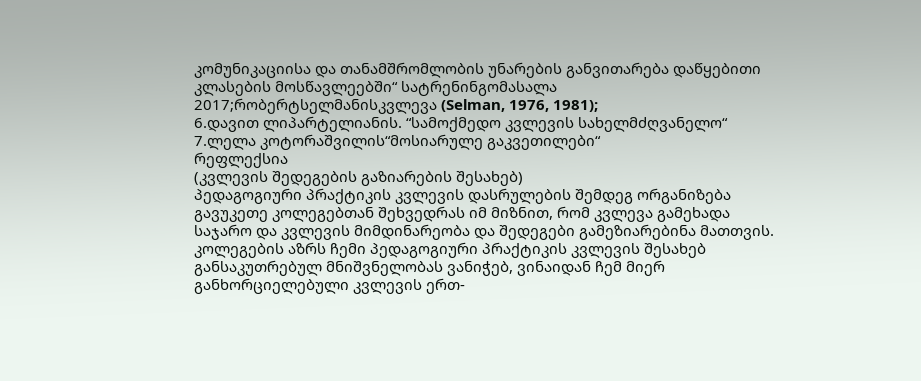კომუნიკაციისა და თანამშრომლობის უნარების განვითარება დაწყებითი კლასების მოსწავლეებში“ სატრენინგომასალა 2017;რობერტსელმანისკვლევა (Selman, 1976, 1981);
6.დავით ლიპარტელიანის. “სამოქმედო კვლევის სახელმძღვანელო“
7.ლელა კოტორაშვილის“მოსიარულე გაკვეთილები“
რეფლექსია
(კვლევის შედეგების გაზიარების შესახებ)
პედაგოგიური პრაქტიკის კვლევის დასრულების შემდეგ ორგანიზება გავუკეთე კოლეგებთან შეხვედრას იმ მიზნით, რომ კვლევა გამეხადა საჯარო და კვლევის მიმდინარეობა და შედეგები გამეზიარებინა მათთვის. კოლეგების აზრს ჩემი პედაგოგიური პრაქტიკის კვლევის შესახებ განსაკუთრებულ მნიშვნელობას ვანიჭებ, ვინაიდან ჩემ მიერ განხორციელებული კვლევის ერთ-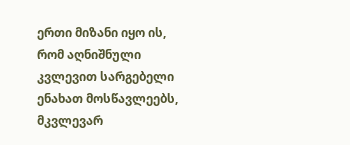ერთი მიზანი იყო ის, რომ აღნიშნული კვლევით სარგებელი ენახათ მოსწავლეებს, მკვლევარ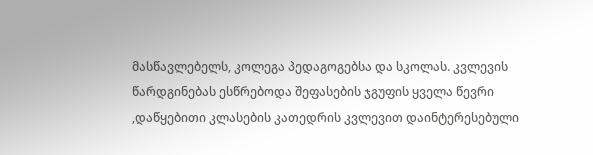მასწავლებელს, კოლეგა პედაგოგებსა და სკოლას. კვლევის წარდგინებას ესწრებოდა შეფასების ჯგუფის ყველა წევრი ,დაწყებითი კლასების კათედრის კვლევით დაინტერესებული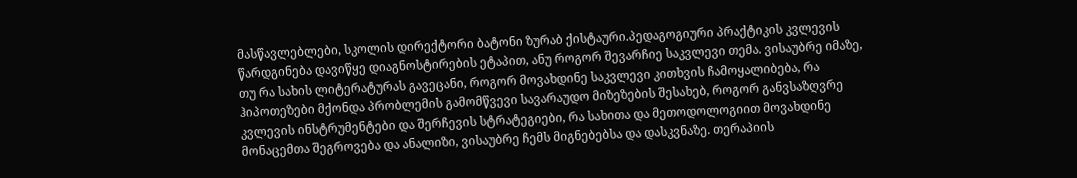მასწავლებლები, სკოლის დირექტორი ბატონი ზურაბ ქისტაური.პედაგოგიური პრაქტიკის კვლევის წარდგინება დავიწყე დიაგნოსტირების ეტაპით, ანუ როგორ შევარჩიე საკვლევი თემა. ვისაუბრე იმაზე, თუ რა სახის ლიტერატურას გავეცანი, როგორ მოვახდინე საკვლევი კითხვის ჩამოყალიბება, რა ჰიპოთეზები მქონდა პრობლემის გამომწვევი სავარაუდო მიზეზების შესახებ, როგორ განვსაზღვრე კვლევის ინსტრუმენტები და შერჩევის სტრატეგიები, რა სახითა და მეთოდოლოგიით მოვახდინე მონაცემთა შეგროვება და ანალიზი, ვისაუბრე ჩემს მიგნებებსა და დასკვნაზე. თერაპიის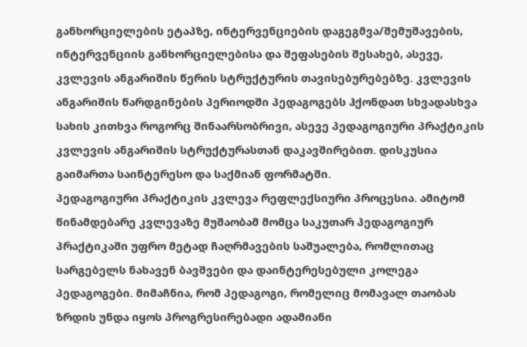განხორციელების ეტაპზე, ინტერვენციების დაგეგმვა/შემუშავების, ინტერვენციის განხორციელებისა და შეფასების შესახებ, ასევე, კვლევის ანგარიშის წერის სტრუქტურის თავისებურებებზე. კვლევის ანგარიშის წარდგინების პერიოდში პედაგოგებს ჰქონდათ სხვადასხვა სახის კითხვა როგორც შინაარსობრივი, ასევე პედაგოგიური პრაქტიკის კვლევის ანგარიშის სტრუქტურასთან დაკავშირებით. დისკუსია გაიმართა საინტერესო და საქმიან ფორმატში.
პედაგოგიური პრაქტიკის კვლევა რეფლექსიური პროცესია. ამიტომ წინამდებარე კვლევაზე მუშაობამ მომცა საკუთარ პედაგოგიურ პრაქტიკაში უფრო მეტად ჩაღრმავების საშუალება, რომლითაც სარგებელს ნახავენ ბავშვები და დაინტერესებული კოლეგა პედაგოგები. მიმაჩნია, რომ პედაგოგი, რომელიც მომავალ თაობას ზრდის უნდა იყოს პროგრესირებადი ადამიანი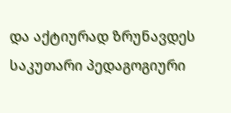და აქტიურად ზრუნავდეს საკუთარი პედაგოგიური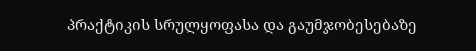პრაქტიკის სრულყოფასა და გაუმჯობესებაზე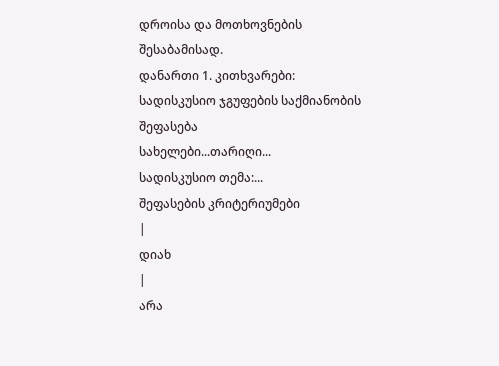დროისა და მოთხოვნების შესაბამისად.
დანართი 1. კითხვარები:
სადისკუსიო ჯგუფების საქმიანობის შეფასება
სახელები...თარიღი...
სადისკუსიო თემა:...
შეფასების კრიტერიუმები
|
დიახ
|
არა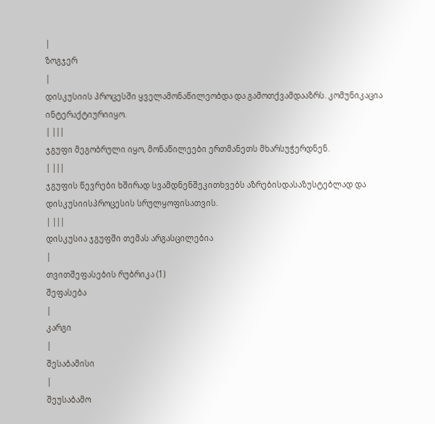|
ზოგჯერ
|
დისკუსიის პროცესში ყველამონაწილეობდა და გამოთქვამდააზრს. კომუნიკაცია ინტერაქტიურიიყო.
| |||
ჯგუფი მეგობრული იყო, მონაწილეები ერთმანეთს მხარსუჭერდნენ.
| |||
ჯგუფის წევრები ხშირად სვამდნენშეკითხვებს აზრებისდასაზუსტებლად და დისკუსიისპროცესის სრულყოფისათვის.
| |||
დისკუსია ჯგუფში თემას არგასცილებია
|
თვითშეფასების რუბრიკა (1)
შეფასება
|
კარგი
|
შესაბამისი
|
შეუსაბამო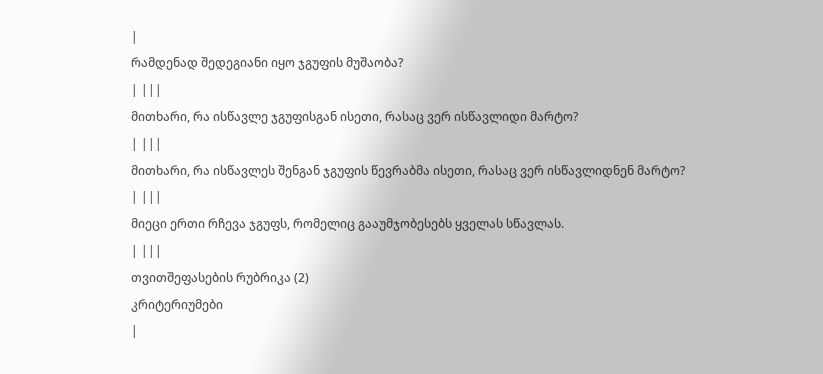|
რამდენად შედეგიანი იყო ჯგუფის მუშაობა?
| |||
მითხარი, რა ისწავლე ჯგუფისგან ისეთი, რასაც ვერ ისწავლიდი მარტო?
| |||
მითხარი, რა ისწავლეს შენგან ჯგუფის წევრაბმა ისეთი, რასაც ვერ ისწავლიდნენ მარტო?
| |||
მიეცი ერთი რჩევა ჯგუფს, რომელიც გააუმჯობესებს ყველას სწავლას.
| |||
თვითშეფასების რუბრიკა (2)
კრიტერიუმები
|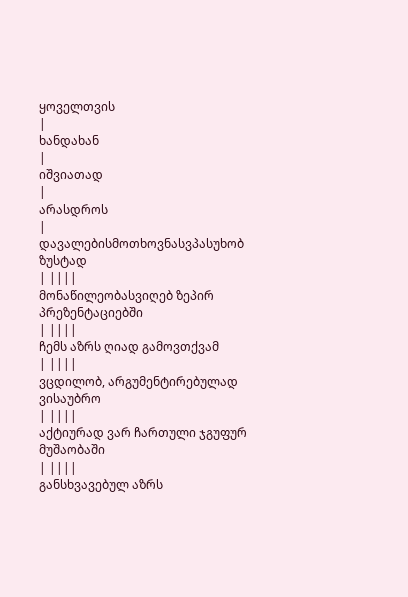ყოველთვის
|
ხანდახან
|
იშვიათად
|
არასდროს
|
დავალებისმოთხოვნასვპასუხობ ზუსტად
| ||||
მონაწილეობასვიღებ ზეპირ
პრეზენტაციებში
| ||||
ჩემს აზრს ღიად გამოვთქვამ
| ||||
ვცდილობ, არგუმენტირებულად ვისაუბრო
| ||||
აქტიურად ვარ ჩართული ჯგუფურ მუშაობაში
| ||||
განსხვავებულ აზრს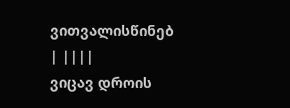ვითვალისწინებ
| ||||
ვიცავ დროის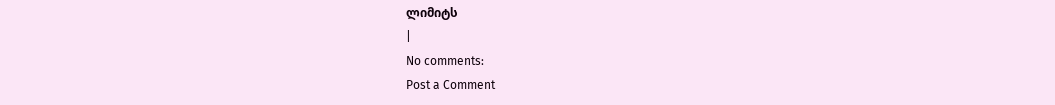ლიმიტს
|
No comments:
Post a Comment